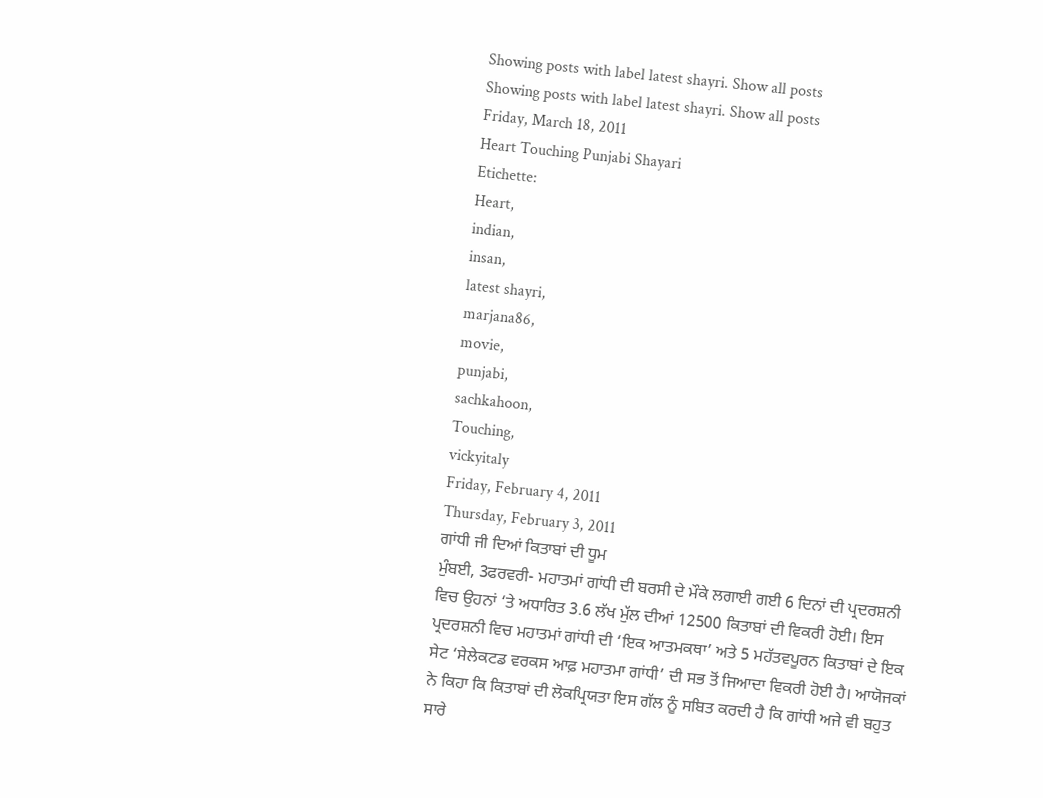Showing posts with label latest shayri. Show all posts
Showing posts with label latest shayri. Show all posts
Friday, March 18, 2011
Heart Touching Punjabi Shayari
Etichette:
Heart,
indian,
insan,
latest shayri,
marjana86,
movie,
punjabi,
sachkahoon,
Touching,
vickyitaly
Friday, February 4, 2011
Thursday, February 3, 2011
ਗਾਂਧੀ ਜੀ ਦਿਆਂ ਕਿਤਾਬਾਂ ਦੀ ਧੂਮ
ਮੁੰਬਈ, 3ਫਰਵਰੀ- ਮਹਾਤਮਾਂ ਗਾਂਧੀ ਦੀ ਬਰਸੀ ਦੇ ਮੌਕੇ ਲਗਾਈ ਗਈ 6 ਦਿਨਾਂ ਦੀ ਪ੍ਰਦਰਸ਼ਨੀ ਵਿਚ ਉਹਨਾਂ ‘ਤੇ ਅਧਾਰਿਤ 3.6 ਲੱਖ ਮੁੱਲ ਦੀਆਂ 12500 ਕਿਤਾਬਾਂ ਦੀ ਵਿਕਰੀ ਹੋਈ। ਇਸ ਪ੍ਰਦਰਸ਼ਨੀ ਵਿਚ ਮਹਾਤਮਾਂ ਗਾਂਧੀ ਦੀ ‘ਇਕ ਆਤਮਕਥਾ’ ਅਤੇ 5 ਮਹੱਤਵਪੂਰਨ ਕਿਤਾਬਾਂ ਦੇ ਇਕ ਸੇਟ ‘ਸੇਲੇਕਟਡ ਵਰਕਸ ਆਫ਼ ਮਹਾਤਮਾ ਗਾਂਧੀ’ ਦੀ ਸਭ ਤੋਂ ਜਿਆਦਾ ਵਿਕਰੀ ਹੋਈ ਹੈ। ਆਯੋਜਕਾਂ ਨੇ ਕਿਹਾ ਕਿ ਕਿਤਾਬਾਂ ਦੀ ਲੋਕਪ੍ਰਿਯਤਾ ਇਸ ਗੱਲ ਨੂੰ ਸਬਿਤ ਕਰਦੀ ਹੈ ਕਿ ਗਾਂਧੀ ਅਜੇ ਵੀ ਬਹੁਤ ਸਾਰੇ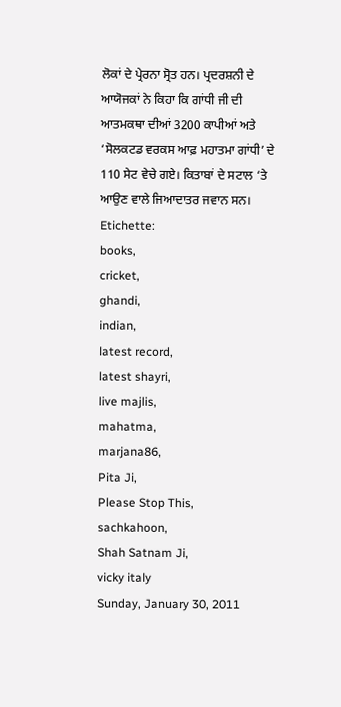ਲੋਕਾਂ ਦੇ ਪ੍ਰੇਰਨਾ ਸ੍ਰੋਤ ਹਨ। ਪ੍ਰਦਰਸ਼ਨੀ ਦੇ ਆਯੋਜਕਾਂ ਨੇ ਕਿਹਾ ਕਿ ਗਾਂਧੀ ਜੀ ਦੀ ਆਤਮਕਥਾ ਦੀਆਂ 3200 ਕਾਪੀਆਂ ਅਤੇ ‘ਸੋਲਕਟਡ ਵਰਕਸ ਆਫ਼ ਮਹਾਤਮਾ ਗਾਂਧੀ’ ਦੇ 110 ਸੇਟ ਵੇਚੇ ਗਏ। ਕਿਤਾਬਾਂ ਦੇ ਸਟਾਲ ‘ਤੇ ਆਉਣ ਵਾਲੇ ਜਿਆਦਾਤਰ ਜਵਾਨ ਸਨ।
Etichette:
books,
cricket,
ghandi,
indian,
latest record,
latest shayri,
live majlis,
mahatma,
marjana86,
Pita Ji,
Please Stop This,
sachkahoon,
Shah Satnam Ji,
vicky italy
Sunday, January 30, 2011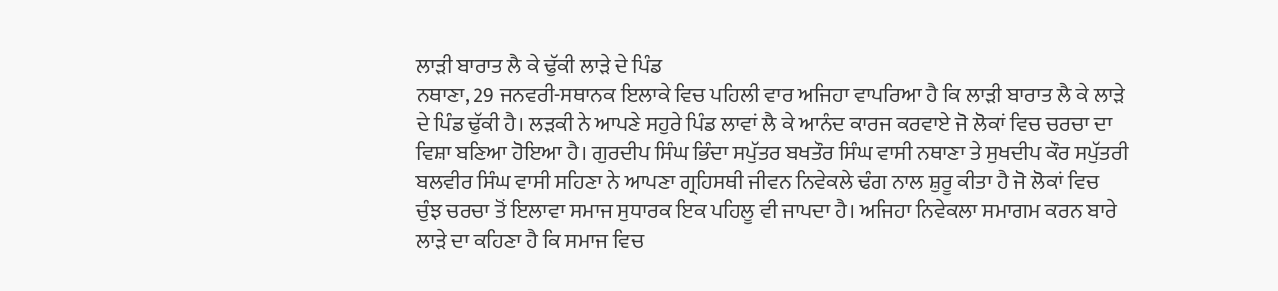ਲਾੜੀ ਬਾਰਾਤ ਲੈ ਕੇ ਢੁੱਕੀ ਲਾੜੇ ਦੇ ਪਿੰਡ
ਨਥਾਣਾ, 29 ਜਨਵਰੀ-ਸਥਾਨਕ ਇਲਾਕੇ ਵਿਚ ਪਹਿਲੀ ਵਾਰ ਅਜਿਹਾ ਵਾਪਰਿਆ ਹੈ ਕਿ ਲਾੜੀ ਬਾਰਾਤ ਲੈ ਕੇ ਲਾੜੇ ਦੇ ਪਿੰਡ ਢੁੱਕੀ ਹੈ। ਲੜਕੀ ਨੇ ਆਪਣੇ ਸਹੁਰੇ ਪਿੰਡ ਲਾਵਾਂ ਲੈ ਕੇ ਆਨੰਦ ਕਾਰਜ ਕਰਵਾਏ ਜੋ ਲੋਕਾਂ ਵਿਚ ਚਰਚਾ ਦਾ ਵਿਸ਼ਾ ਬਣਿਆ ਹੋਇਆ ਹੈ। ਗੁਰਦੀਪ ਸਿੰਘ ਭਿੰਦਾ ਸਪੁੱਤਰ ਬਖਤੌਰ ਸਿੰਘ ਵਾਸੀ ਨਥਾਣਾ ਤੇ ਸੁਖਦੀਪ ਕੌਰ ਸਪੁੱਤਰੀ ਬਲਵੀਰ ਸਿੰਘ ਵਾਸੀ ਸਹਿਣਾ ਨੇ ਆਪਣਾ ਗ੍ਰਹਿਸਥੀ ਜੀਵਨ ਨਿਵੇਕਲੇ ਢੰਗ ਨਾਲ ਸ਼ੁਰੂ ਕੀਤਾ ਹੈ ਜੋ ਲੋਕਾਂ ਵਿਚ ਚੁੰਝ ਚਰਚਾ ਤੋਂ ਇਲਾਵਾ ਸਮਾਜ ਸੁਧਾਰਕ ਇਕ ਪਹਿਲੂ ਵੀ ਜਾਪਦਾ ਹੈ। ਅਜਿਹਾ ਨਿਵੇਕਲਾ ਸਮਾਗਮ ਕਰਨ ਬਾਰੇ ਲਾੜੇ ਦਾ ਕਹਿਣਾ ਹੈ ਕਿ ਸਮਾਜ ਵਿਚ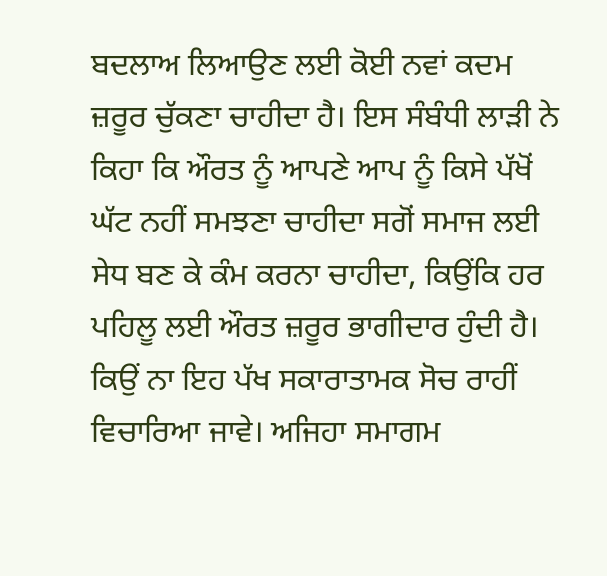ਬਦਲਾਅ ਲਿਆਉਣ ਲਈ ਕੋਈ ਨਵਾਂ ਕਦਮ ਜ਼ਰੂਰ ਚੁੱਕਣਾ ਚਾਹੀਦਾ ਹੈ। ਇਸ ਸੰਬੰਧੀ ਲਾੜੀ ਨੇ ਕਿਹਾ ਕਿ ਔਰਤ ਨੂੰ ਆਪਣੇ ਆਪ ਨੂੰ ਕਿਸੇ ਪੱਖੋਂ ਘੱਟ ਨਹੀਂ ਸਮਝਣਾ ਚਾਹੀਦਾ ਸਗੋਂ ਸਮਾਜ ਲਈ ਸੇਧ ਬਣ ਕੇ ਕੰਮ ਕਰਨਾ ਚਾਹੀਦਾ, ਕਿਉਂਕਿ ਹਰ ਪਹਿਲੂ ਲਈ ਔਰਤ ਜ਼ਰੂਰ ਭਾਗੀਦਾਰ ਹੁੰਦੀ ਹੈ। ਕਿਉਂ ਨਾ ਇਹ ਪੱਖ ਸਕਾਰਾਤਾਮਕ ਸੋਚ ਰਾਹੀਂ ਵਿਚਾਰਿਆ ਜਾਵੇ। ਅਜਿਹਾ ਸਮਾਗਮ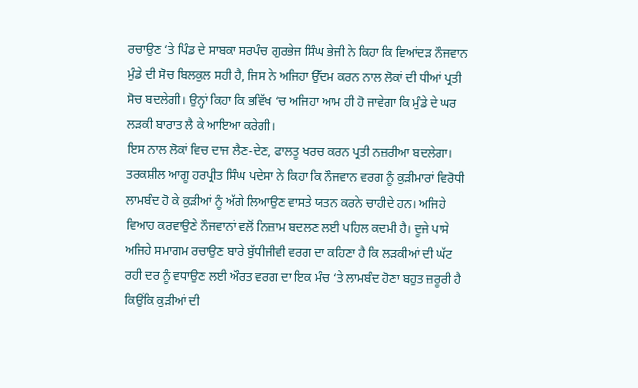ਰਚਾਉਣ ‘ਤੇ ਪਿੰਡ ਦੇ ਸਾਬਕਾ ਸਰਪੰਚ ਗੁਰਭੇਜ ਸਿੰਘ ਭੇਜੀ ਨੇ ਕਿਹਾ ਕਿ ਵਿਆਂਦੜ ਨੌਜਵਾਨ ਮੁੰਡੇ ਦੀ ਸੋਚ ਬਿਲਕੁਲ ਸਹੀ ਹੈ, ਜਿਸ ਨੇ ਅਜਿਹਾ ਉੱਦਮ ਕਰਨ ਨਾਲ ਲੋਕਾਂ ਦੀ ਧੀਆਂ ਪ੍ਰਤੀ ਸੋਚ ਬਦਲੇਗੀ। ਉਨ੍ਹਾਂ ਕਿਹਾ ਕਿ ਭਵਿੱਖ ‘ਚ ਅਜਿਹਾ ਆਮ ਹੀ ਹੋ ਜਾਵੇਗਾ ਕਿ ਮੁੰਡੇ ਦੇ ਘਰ ਲੜਕੀ ਬਾਰਾਤ ਲੈ ਕੇ ਆਇਆ ਕਰੇਗੀ।
ਇਸ ਨਾਲ ਲੋਕਾਂ ਵਿਚ ਦਾਜ ਲੈਣ-ਦੇਣ, ਫਾਲਤੂ ਖਰਚ ਕਰਨ ਪ੍ਰਤੀ ਨਜ਼ਰੀਆ ਬਦਲੇਗਾ। ਤਰਕਸ਼ੀਲ ਆਗੂ ਹਰਪ੍ਰੀਤ ਸਿੰਘ ਪਦੇਸਾ ਨੇ ਕਿਹਾ ਕਿ ਨੌਜਵਾਨ ਵਰਗ ਨੂੰ ਕੁੜੀਮਾਰਾਂ ਵਿਰੋਧੀ ਲਾਮਬੰਦ ਹੋ ਕੇ ਕੁੜੀਆਂ ਨੂੰ ਅੱਗੇ ਲਿਆਉਣ ਵਾਸਤੇ ਯਤਨ ਕਰਨੇ ਚਾਹੀਦੇ ਹਨ। ਅਜਿਹੇ ਵਿਆਹ ਕਰਵਾਉਣੇ ਨੌਜਵਾਨਾਂ ਵਲੋਂ ਨਿਜ਼ਾਮ ਬਦਲਣ ਲਈ ਪਹਿਲ ਕਦਮੀ ਹੈ। ਦੂਜੇ ਪਾਸੇ ਅਜਿਹੇ ਸਮਾਗਮ ਰਚਾਉਣ ਬਾਰੇ ਬੁੱਧੀਜੀਵੀ ਵਰਗ ਦਾ ਕਹਿਣਾ ਹੈ ਕਿ ਲੜਕੀਆਂ ਦੀ ਘੱਟ ਰਹੀ ਦਰ ਨੂੰ ਵਧਾਉਣ ਲਈ ਔਰਤ ਵਰਗ ਦਾ ਇਕ ਮੰਚ ‘ਤੇ ਲਾਮਬੰਦ ਹੋਣਾ ਬਹੁਤ ਜ਼ਰੂਰੀ ਹੈ ਕਿਉਂਕਿ ਕੁੜੀਆਂ ਦੀ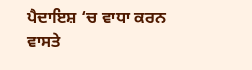ਪੈਦਾਇਸ਼ ‘ਚ ਵਾਧਾ ਕਰਨ ਵਾਸਤੇ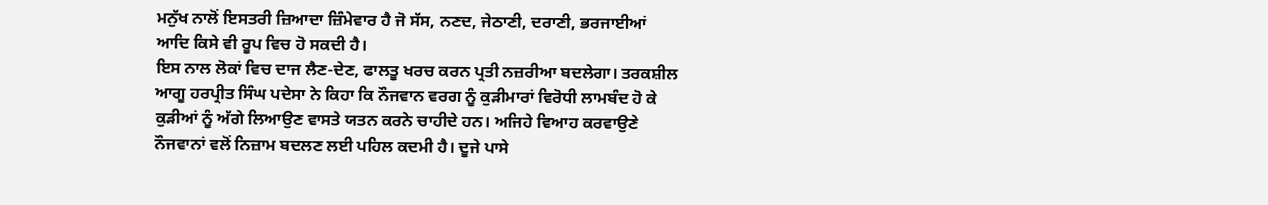ਮਨੁੱਖ ਨਾਲੋਂ ਇਸਤਰੀ ਜ਼ਿਆਦਾ ਜ਼ਿੰਮੇਵਾਰ ਹੈ ਜੋ ਸੱਸ, ਨਣਦ, ਜੇਠਾਣੀ, ਦਰਾਣੀ, ਭਰਜਾਈਆਂ ਆਦਿ ਕਿਸੇ ਵੀ ਰੂਪ ਵਿਚ ਹੋ ਸਕਦੀ ਹੈ।
ਇਸ ਨਾਲ ਲੋਕਾਂ ਵਿਚ ਦਾਜ ਲੈਣ-ਦੇਣ, ਫਾਲਤੂ ਖਰਚ ਕਰਨ ਪ੍ਰਤੀ ਨਜ਼ਰੀਆ ਬਦਲੇਗਾ। ਤਰਕਸ਼ੀਲ ਆਗੂ ਹਰਪ੍ਰੀਤ ਸਿੰਘ ਪਦੇਸਾ ਨੇ ਕਿਹਾ ਕਿ ਨੌਜਵਾਨ ਵਰਗ ਨੂੰ ਕੁੜੀਮਾਰਾਂ ਵਿਰੋਧੀ ਲਾਮਬੰਦ ਹੋ ਕੇ ਕੁੜੀਆਂ ਨੂੰ ਅੱਗੇ ਲਿਆਉਣ ਵਾਸਤੇ ਯਤਨ ਕਰਨੇ ਚਾਹੀਦੇ ਹਨ। ਅਜਿਹੇ ਵਿਆਹ ਕਰਵਾਉਣੇ ਨੌਜਵਾਨਾਂ ਵਲੋਂ ਨਿਜ਼ਾਮ ਬਦਲਣ ਲਈ ਪਹਿਲ ਕਦਮੀ ਹੈ। ਦੂਜੇ ਪਾਸੇ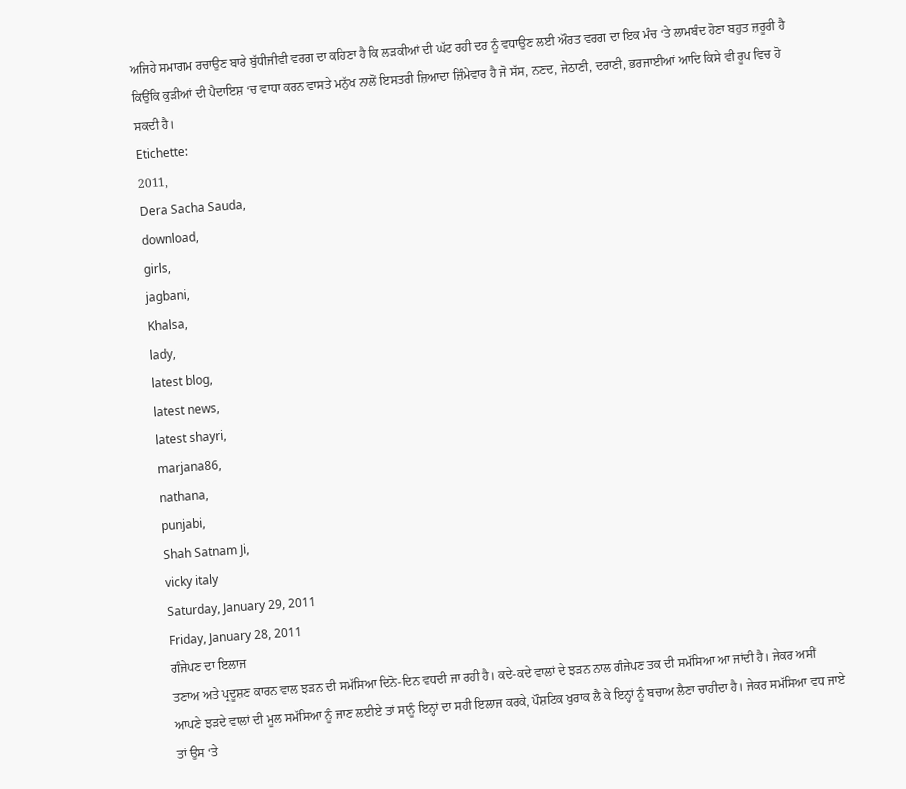ਅਜਿਹੇ ਸਮਾਗਮ ਰਚਾਉਣ ਬਾਰੇ ਬੁੱਧੀਜੀਵੀ ਵਰਗ ਦਾ ਕਹਿਣਾ ਹੈ ਕਿ ਲੜਕੀਆਂ ਦੀ ਘੱਟ ਰਹੀ ਦਰ ਨੂੰ ਵਧਾਉਣ ਲਈ ਔਰਤ ਵਰਗ ਦਾ ਇਕ ਮੰਚ ‘ਤੇ ਲਾਮਬੰਦ ਹੋਣਾ ਬਹੁਤ ਜ਼ਰੂਰੀ ਹੈ ਕਿਉਂਕਿ ਕੁੜੀਆਂ ਦੀ ਪੈਦਾਇਸ਼ ‘ਚ ਵਾਧਾ ਕਰਨ ਵਾਸਤੇ ਮਨੁੱਖ ਨਾਲੋਂ ਇਸਤਰੀ ਜ਼ਿਆਦਾ ਜ਼ਿੰਮੇਵਾਰ ਹੈ ਜੋ ਸੱਸ, ਨਣਦ, ਜੇਠਾਣੀ, ਦਰਾਣੀ, ਭਰਜਾਈਆਂ ਆਦਿ ਕਿਸੇ ਵੀ ਰੂਪ ਵਿਚ ਹੋ ਸਕਦੀ ਹੈ।
Etichette:
2011,
Dera Sacha Sauda,
download,
girls,
jagbani,
Khalsa,
lady,
latest blog,
latest news,
latest shayri,
marjana86,
nathana,
punjabi,
Shah Satnam Ji,
vicky italy
Saturday, January 29, 2011
Friday, January 28, 2011
ਗੰਜੇਪਣ ਦਾ ਇਲਾਜ
ਤਣਾਅ ਅਤੇ ਪ੍ਰਦੂਸ਼ਣ ਕਾਰਨ ਵਾਲ ਝੜਨ ਦੀ ਸਮੱਸਿਆ ਦਿਨੋ-ਦਿਨ ਵਧਦੀ ਜਾ ਰਹੀ ਹੈ। ਕਦੇ-ਕਦੇ ਵਾਲਾਂ ਦੇ ਝੜਨ ਨਾਲ ਗੰਜੇਪਣ ਤਕ ਦੀ ਸਮੱਸਿਆ ਆ ਜਾਂਦੀ ਹੈ। ਜੇਕਰ ਅਸੀਂ ਆਪਣੇ ਝੜਦੇ ਵਾਲਾਂ ਦੀ ਮੂਲ ਸਮੱਸਿਆ ਨੂੰ ਜਾਣ ਲਈਏ ਤਾਂ ਸਾਨੂੰ ਇਨ੍ਹਾਂ ਦਾ ਸਹੀ ਇਲਾਜ ਕਰਕੇ, ਪੌਸ਼ਟਿਕ ਖੁਰਾਕ ਲੈ ਕੇ ਇਨ੍ਹਾਂ ਨੂੰ ਬਚਾਅ ਲੈਣਾ ਚਾਹੀਦਾ ਹੈ। ਜੇਕਰ ਸਮੱਸਿਆ ਵਧ ਜਾਏ ਤਾਂ ਉਸ ‘ਤੇ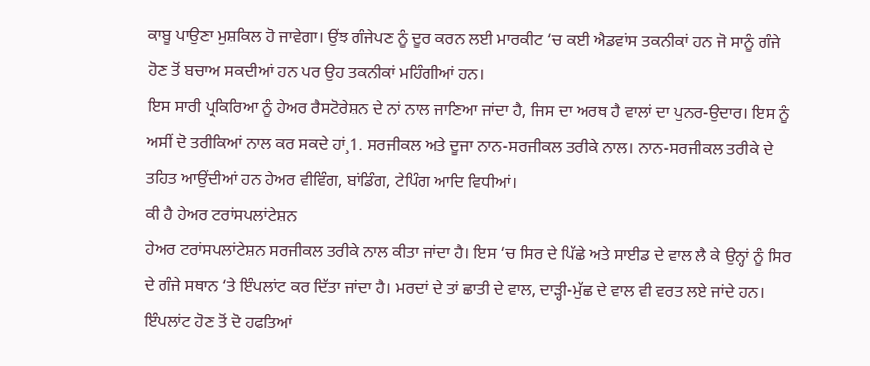ਕਾਬੂ ਪਾਉਣਾ ਮੁਸ਼ਕਿਲ ਹੋ ਜਾਵੇਗਾ। ਉਂਝ ਗੰਜੇਪਣ ਨੂੰ ਦੂਰ ਕਰਨ ਲਈ ਮਾਰਕੀਟ ‘ਚ ਕਈ ਐਡਵਾਂਸ ਤਕਨੀਕਾਂ ਹਨ ਜੋ ਸਾਨੂੰ ਗੰਜੇ ਹੋਣ ਤੋਂ ਬਚਾਅ ਸਕਦੀਆਂ ਹਨ ਪਰ ਉਹ ਤਕਨੀਕਾਂ ਮਹਿੰਗੀਆਂ ਹਨ।
ਇਸ ਸਾਰੀ ਪ੍ਰਕਿਰਿਆ ਨੂੰ ਹੇਅਰ ਰੈਸਟੋਰੇਸ਼ਨ ਦੇ ਨਾਂ ਨਾਲ ਜਾਣਿਆ ਜਾਂਦਾ ਹੈ, ਜਿਸ ਦਾ ਅਰਥ ਹੈ ਵਾਲਾਂ ਦਾ ਪੁਨਰ-ਉਦਾਰ। ਇਸ ਨੂੰ ਅਸੀਂ ਦੋ ਤਰੀਕਿਆਂ ਨਾਲ ਕਰ ਸਕਦੇ ਹਾਂ¸1. ਸਰਜੀਕਲ ਅਤੇ ਦੂਜਾ ਨਾਨ-ਸਰਜੀਕਲ ਤਰੀਕੇ ਨਾਲ। ਨਾਨ-ਸਰਜੀਕਲ ਤਰੀਕੇ ਦੇ ਤਹਿਤ ਆਉਂਦੀਆਂ ਹਨ ਹੇਅਰ ਵੀਵਿੰਗ, ਬਾਂਡਿੰਗ, ਟੇਪਿੰਗ ਆਦਿ ਵਿਧੀਆਂ।
ਕੀ ਹੈ ਹੇਅਰ ਟਰਾਂਸਪਲਾਂਟੇਸ਼ਨ
ਹੇਅਰ ਟਰਾਂਸਪਲਾਂਟੇਸ਼ਨ ਸਰਜੀਕਲ ਤਰੀਕੇ ਨਾਲ ਕੀਤਾ ਜਾਂਦਾ ਹੈ। ਇਸ ‘ਚ ਸਿਰ ਦੇ ਪਿੱਛੇ ਅਤੇ ਸਾਈਡ ਦੇ ਵਾਲ ਲੈ ਕੇ ਉਨ੍ਹਾਂ ਨੂੰ ਸਿਰ ਦੇ ਗੰਜੇ ਸਥਾਨ ‘ਤੇ ਇੰਪਲਾਂਟ ਕਰ ਦਿੱਤਾ ਜਾਂਦਾ ਹੈ। ਮਰਦਾਂ ਦੇ ਤਾਂ ਛਾਤੀ ਦੇ ਵਾਲ, ਦਾੜ੍ਹੀ-ਮੁੱਛ ਦੇ ਵਾਲ ਵੀ ਵਰਤ ਲਏ ਜਾਂਦੇ ਹਨ। ਇੰਪਲਾਂਟ ਹੋਣ ਤੋਂ ਦੋ ਹਫਤਿਆਂ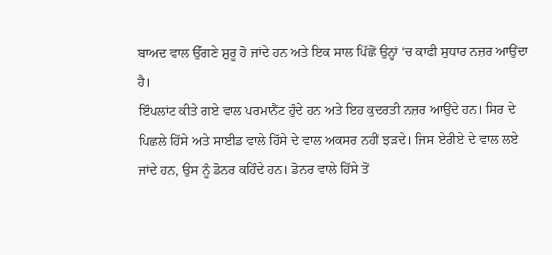ਬਾਅਦ ਵਾਲ ਉੱਗਣੇ ਸ਼ੁਰੂ ਹੋ ਜਾਂਦੇ ਹਨ ਅਤੇ ਇਕ ਸਾਲ ਪਿੱਛੋਂ ਉਨ੍ਹਾਂ ‘ਚ ਕਾਫੀ ਸੁਧਾਰ ਨਜ਼ਰ ਆਉਂਦਾ ਹੈ।
ਇੰਪਲਾਂਟ ਕੀਤੇ ਗਏ ਵਾਲ ਪਰਮਾਨੈਂਟ ਹੁੰਦੇ ਹਨ ਅਤੇ ਇਹ ਕੁਦਰਤੀ ਨਜ਼ਰ ਆਉਂਦੇ ਹਨ। ਸਿਰ ਦੇ ਪਿਛਲੇ ਹਿੱਸੇ ਅਤੇ ਸਾਈਡ ਵਾਲੇ ਹਿੱਸੇ ਦੇ ਵਾਲ ਅਕਸਰ ਨਹੀਂ ਝੜਦੇ। ਜਿਸ ਏਰੀਏ ਦੇ ਵਾਲ ਲਏ ਜਾਂਦੇ ਹਨ, ਉਸ ਨੂੰ ਡੋਨਰ ਕਹਿੰਦੇ ਹਨ। ਡੋਨਰ ਵਾਲੇ ਹਿੱਸੇ ਤੋਂ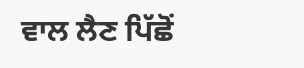ਵਾਲ ਲੈਣ ਪਿੱਛੋਂ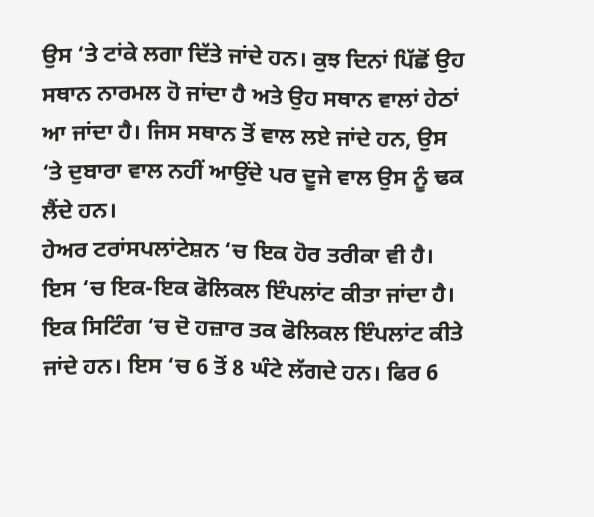ਉਸ ‘ਤੇ ਟਾਂਕੇ ਲਗਾ ਦਿੱਤੇ ਜਾਂਦੇ ਹਨ। ਕੁਝ ਦਿਨਾਂ ਪਿੱਛੋਂ ਉਹ ਸਥਾਨ ਨਾਰਮਲ ਹੋ ਜਾਂਦਾ ਹੈ ਅਤੇ ਉਹ ਸਥਾਨ ਵਾਲਾਂ ਹੇਠਾਂ ਆ ਜਾਂਦਾ ਹੈ। ਜਿਸ ਸਥਾਨ ਤੋਂ ਵਾਲ ਲਏ ਜਾਂਦੇ ਹਨ, ਉਸ ‘ਤੇ ਦੁਬਾਰਾ ਵਾਲ ਨਹੀਂ ਆਉਂਦੇ ਪਰ ਦੂਜੇ ਵਾਲ ਉਸ ਨੂੰ ਢਕ ਲੈਂਦੇ ਹਨ।
ਹੇਅਰ ਟਰਾਂਸਪਲਾਂਟੇਸ਼ਨ ‘ਚ ਇਕ ਹੋਰ ਤਰੀਕਾ ਵੀ ਹੈ। ਇਸ ‘ਚ ਇਕ-ਇਕ ਫੋਲਿਕਲ ਇੰਪਲਾਂਟ ਕੀਤਾ ਜਾਂਦਾ ਹੈ। ਇਕ ਸਿਟਿੰਗ ‘ਚ ਦੋ ਹਜ਼ਾਰ ਤਕ ਫੋਲਿਕਲ ਇੰਪਲਾਂਟ ਕੀਤੇ ਜਾਂਦੇ ਹਨ। ਇਸ ‘ਚ 6 ਤੋਂ 8 ਘੰਟੇ ਲੱਗਦੇ ਹਨ। ਫਿਰ 6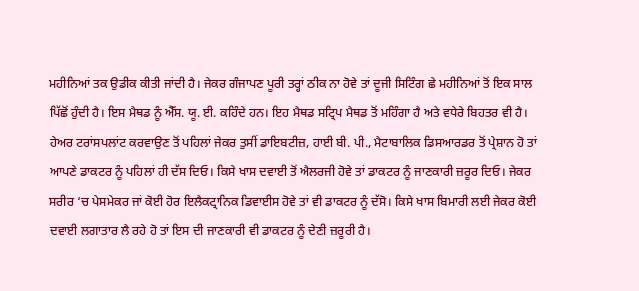ਮਹੀਨਿਆਂ ਤਕ ਉਡੀਕ ਕੀਤੀ ਜਾਂਦੀ ਹੈ। ਜੇਕਰ ਗੰਜਾਪਣ ਪੂਰੀ ਤਰ੍ਹਾਂ ਠੀਕ ਨਾ ਹੋਵੇ ਤਾਂ ਦੂਜੀ ਸਿਟਿੰਗ ਛੇ ਮਹੀਨਿਆਂ ਤੋਂ ਇਕ ਸਾਲ ਪਿੱਛੋਂ ਹੁੰਦੀ ਹੈ। ਇਸ ਮੈਥਡ ਨੂੰ ਐੱਸ. ਯੂ. ਈ. ਕਹਿੰਦੇ ਹਨ। ਇਹ ਮੈਥਡ ਸਟ੍ਰਿਪ ਮੈਥਡ ਤੋਂ ਮਹਿੰਗਾ ਹੈ ਅਤੇ ਵਧੇਰੇ ਬਿਹਤਰ ਵੀ ਹੈ।
ਹੇਅਰ ਟਰਾਂਸਪਲਾਂਟ ਕਰਵਾਉਣ ਤੋਂ ਪਹਿਲਾਂ ਜੇਕਰ ਤੁਸੀਂ ਡਾਇਬਟੀਜ਼, ਹਾਈ ਬੀ. ਪੀ., ਮੈਟਾਬਾਲਿਕ ਡਿਸਆਰਡਰ ਤੋਂ ਪ੍ਰੇਸ਼ਾਨ ਹੋ ਤਾਂ ਆਪਣੇ ਡਾਕਟਰ ਨੂੰ ਪਹਿਲਾਂ ਹੀ ਦੱਸ ਦਿਓ। ਕਿਸੇ ਖਾਸ ਦਵਾਈ ਤੋਂ ਐਲਰਜੀ ਹੋਵੇ ਤਾਂ ਡਾਕਟਰ ਨੂੰ ਜਾਣਕਾਰੀ ਜ਼ਰੂਰ ਦਿਓ। ਜੇਕਰ ਸਰੀਰ ‘ਚ ਪੇਸਮੇਕਰ ਜਾਂ ਕੋਈ ਹੋਰ ਇਲੈਕਟ੍ਰਾਨਿਕ ਡਿਵਾਈਸ ਹੋਵੇ ਤਾਂ ਵੀ ਡਾਕਟਰ ਨੂੰ ਦੱਸੋ। ਕਿਸੇ ਖਾਸ ਬਿਮਾਰੀ ਲਈ ਜੇਕਰ ਕੋਈ ਦਵਾਈ ਲਗਾਤਾਰ ਲੈ ਰਹੇ ਹੋ ਤਾਂ ਇਸ ਦੀ ਜਾਣਕਾਰੀ ਵੀ ਡਾਕਟਰ ਨੂੰ ਦੇਣੀ ਜ਼ਰੂਰੀ ਹੈ।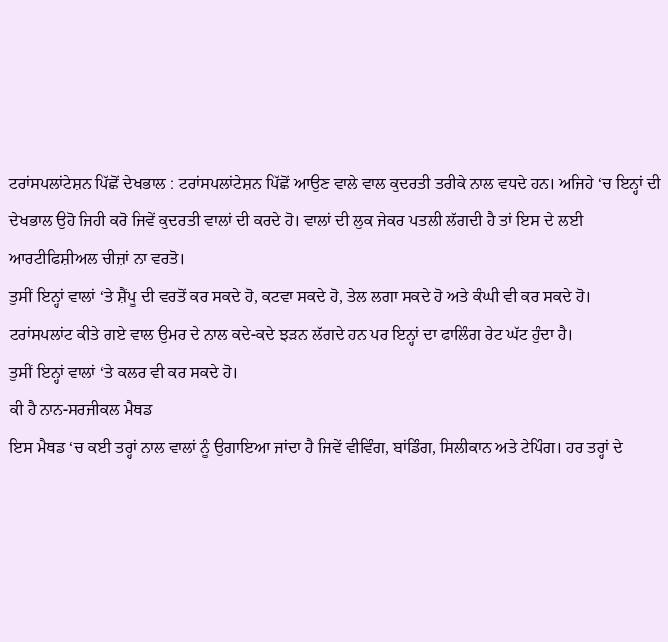ਟਰਾਂਸਪਲਾਂਟੇਸ਼ਨ ਪਿੱਛੋਂ ਦੇਖਭਾਲ : ਟਰਾਂਸਪਲਾਂਟੇਸ਼ਨ ਪਿੱਛੋਂ ਆਉਣ ਵਾਲੇ ਵਾਲ ਕੁਦਰਤੀ ਤਰੀਕੇ ਨਾਲ ਵਧਦੇ ਹਨ। ਅਜਿਹੇ ‘ਚ ਇਨ੍ਹਾਂ ਦੀ ਦੇਖਭਾਲ ਉਹੋ ਜਿਹੀ ਕਰੋ ਜਿਵੇਂ ਕੁਦਰਤੀ ਵਾਲਾਂ ਦੀ ਕਰਦੇ ਹੋ। ਵਾਲਾਂ ਦੀ ਲੁਕ ਜੇਕਰ ਪਤਲੀ ਲੱਗਦੀ ਹੈ ਤਾਂ ਇਸ ਦੇ ਲਈ ਆਰਟੀਫਿਸ਼ੀਅਲ ਚੀਜ਼ਾਂ ਨਾ ਵਰਤੋ।
ਤੁਸੀਂ ਇਨ੍ਹਾਂ ਵਾਲਾਂ ‘ਤੇ ਸ਼ੈਂਪੂ ਦੀ ਵਰਤੋਂ ਕਰ ਸਕਦੇ ਹੋ, ਕਟਵਾ ਸਕਦੇ ਹੋ, ਤੇਲ ਲਗਾ ਸਕਦੇ ਹੋ ਅਤੇ ਕੰਘੀ ਵੀ ਕਰ ਸਕਦੇ ਹੋ।
ਟਰਾਂਸਪਲਾਂਟ ਕੀਤੇ ਗਏ ਵਾਲ ਉਮਰ ਦੇ ਨਾਲ ਕਦੇ-ਕਦੇ ਝੜਨ ਲੱਗਦੇ ਹਨ ਪਰ ਇਨ੍ਹਾਂ ਦਾ ਫਾਲਿੰਗ ਰੇਟ ਘੱਟ ਹੁੰਦਾ ਹੈ।
ਤੁਸੀਂ ਇਨ੍ਹਾਂ ਵਾਲਾਂ ‘ਤੇ ਕਲਰ ਵੀ ਕਰ ਸਕਦੇ ਹੋ।
ਕੀ ਹੈ ਨਾਨ-ਸਰਜੀਕਲ ਮੈਥਡ
ਇਸ ਮੈਥਡ ‘ਚ ਕਈ ਤਰ੍ਹਾਂ ਨਾਲ ਵਾਲਾਂ ਨੂੰ ਉਗਾਇਆ ਜਾਂਦਾ ਹੈ ਜਿਵੇਂ ਵੀਵਿੰਗ, ਬਾਂਡਿੰਗ, ਸਿਲੀਕਾਨ ਅਤੇ ਟੇਪਿੰਗ। ਹਰ ਤਰ੍ਹਾਂ ਦੇ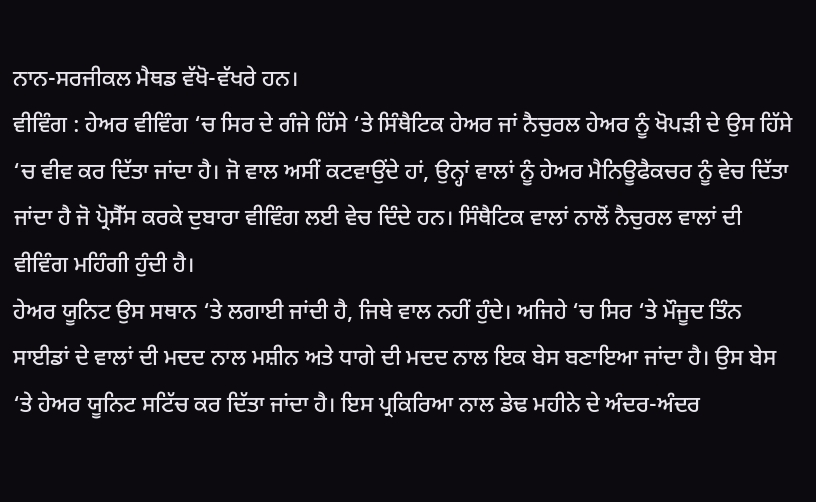ਨਾਨ-ਸਰਜੀਕਲ ਮੈਥਡ ਵੱਖੋ-ਵੱਖਰੇ ਹਨ।
ਵੀਵਿੰਗ : ਹੇਅਰ ਵੀਵਿੰਗ ‘ਚ ਸਿਰ ਦੇ ਗੰਜੇ ਹਿੱਸੇ ‘ਤੇ ਸਿੰਥੈਟਿਕ ਹੇਅਰ ਜਾਂ ਨੈਚੁਰਲ ਹੇਅਰ ਨੂੰ ਖੋਪੜੀ ਦੇ ਉਸ ਹਿੱਸੇ ‘ਚ ਵੀਵ ਕਰ ਦਿੱਤਾ ਜਾਂਦਾ ਹੈ। ਜੋ ਵਾਲ ਅਸੀਂ ਕਟਵਾਉਂਦੇ ਹਾਂ, ਉਨ੍ਹਾਂ ਵਾਲਾਂ ਨੂੰ ਹੇਅਰ ਮੈਨਿਊਫੈਕਚਰ ਨੂੰ ਵੇਚ ਦਿੱਤਾ ਜਾਂਦਾ ਹੈ ਜੋ ਪ੍ਰੋਸੈੱਸ ਕਰਕੇ ਦੁਬਾਰਾ ਵੀਵਿੰਗ ਲਈ ਵੇਚ ਦਿੰਦੇ ਹਨ। ਸਿੰਥੈਟਿਕ ਵਾਲਾਂ ਨਾਲੋਂ ਨੈਚੁਰਲ ਵਾਲਾਂ ਦੀ ਵੀਵਿੰਗ ਮਹਿੰਗੀ ਹੁੰਦੀ ਹੈ।
ਹੇਅਰ ਯੂਨਿਟ ਉਸ ਸਥਾਨ ‘ਤੇ ਲਗਾਈ ਜਾਂਦੀ ਹੈ, ਜਿਥੇ ਵਾਲ ਨਹੀਂ ਹੁੰਦੇ। ਅਜਿਹੇ ‘ਚ ਸਿਰ ‘ਤੇ ਮੌਜੂਦ ਤਿੰਨ ਸਾਈਡਾਂ ਦੇ ਵਾਲਾਂ ਦੀ ਮਦਦ ਨਾਲ ਮਸ਼ੀਨ ਅਤੇ ਧਾਗੇ ਦੀ ਮਦਦ ਨਾਲ ਇਕ ਬੇਸ ਬਣਾਇਆ ਜਾਂਦਾ ਹੈ। ਉਸ ਬੇਸ ‘ਤੇ ਹੇਅਰ ਯੂਨਿਟ ਸਟਿੱਚ ਕਰ ਦਿੱਤਾ ਜਾਂਦਾ ਹੈ। ਇਸ ਪ੍ਰਕਿਰਿਆ ਨਾਲ ਡੇਢ ਮਹੀਨੇ ਦੇ ਅੰਦਰ-ਅੰਦਰ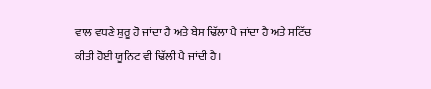ਵਾਲ ਵਧਣੇ ਸ਼ੁਰੂ ਹੋ ਜਾਂਦਾ ਹੈ ਅਤੇ ਬੇਸ ਢਿੱਲਾ ਪੈ ਜਾਂਦਾ ਹੈ ਅਤੇ ਸਟਿੱਚ ਕੀਤੀ ਹੋਈ ਯੂਨਿਟ ਵੀ ਢਿੱਲੀ ਪੈ ਜਾਂਦੀ ਹੈ।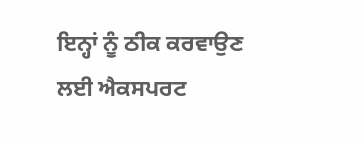ਇਨ੍ਹਾਂ ਨੂੰ ਠੀਕ ਕਰਵਾਉਣ ਲਈ ਐਕਸਪਰਟ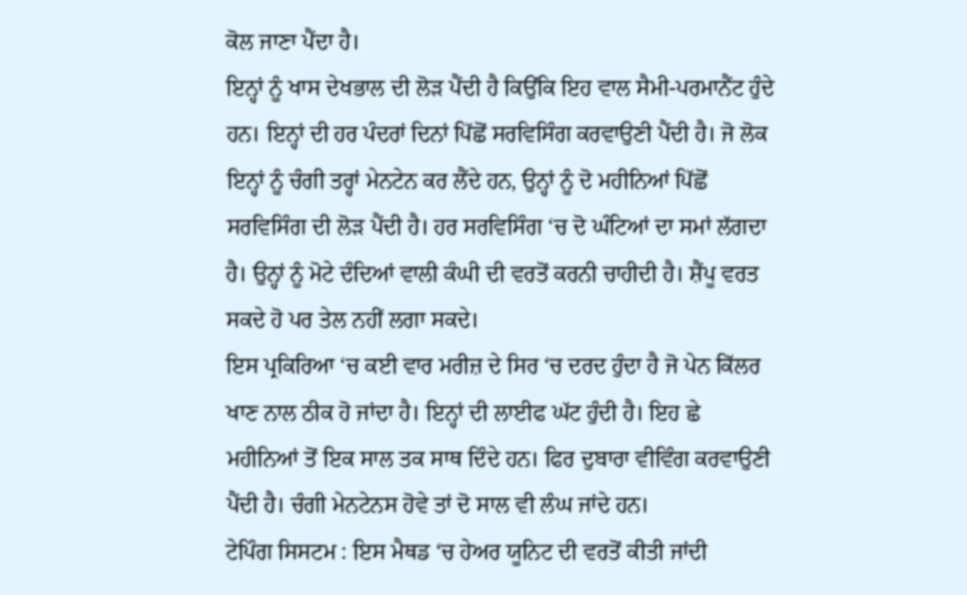ਕੋਲ ਜਾਣਾ ਪੈਂਦਾ ਹੈ।
ਇਨ੍ਹਾਂ ਨੂੰ ਖਾਸ ਦੇਖਭਾਲ ਦੀ ਲੋੜ ਪੈਂਦੀ ਹੈ ਕਿਉਂਕਿ ਇਹ ਵਾਲ ਸੈਮੀ-ਪਰਮਾਨੈਂਟ ਹੁੰਦੇ ਹਨ। ਇਨ੍ਹਾਂ ਦੀ ਹਰ ਪੰਦਰਾਂ ਦਿਨਾਂ ਪਿੱਛੋਂ ਸਰਵਿਸਿੰਗ ਕਰਵਾਉਣੀ ਪੈਂਦੀ ਹੈ। ਜੋ ਲੋਕ ਇਨ੍ਹਾਂ ਨੂੰ ਚੰਗੀ ਤਰ੍ਹਾਂ ਮੇਨਟੇਨ ਕਰ ਲੈਂਦੇ ਹਨ, ਉਨ੍ਹਾਂ ਨੂੰ ਦੋ ਮਹੀਨਿਆਂ ਪਿੱਛੋਂ ਸਰਵਿਸਿੰਗ ਦੀ ਲੋੜ ਪੈਂਦੀ ਹੈ। ਹਰ ਸਰਵਿਸਿੰਗ ‘ਚ ਦੋ ਘੰਟਿਆਂ ਦਾ ਸਮਾਂ ਲੱਗਦਾ ਹੈ। ਉਨ੍ਹਾਂ ਨੂੰ ਮੋਟੇ ਦੰਦਿਆਂ ਵਾਲੀ ਕੰਘੀ ਦੀ ਵਰਤੋਂ ਕਰਨੀ ਚਾਹੀਦੀ ਹੈ। ਸ਼ੈਂਪੂ ਵਰਤ ਸਕਦੇ ਹੋ ਪਰ ਤੇਲ ਨਹੀਂ ਲਗਾ ਸਕਦੇ।
ਇਸ ਪ੍ਰਕਿਰਿਆ ‘ਚ ਕਈ ਵਾਰ ਮਰੀਜ਼ ਦੇ ਸਿਰ ‘ਚ ਦਰਦ ਹੁੰਦਾ ਹੈ ਜੋ ਪੇਨ ਕਿੱਲਰ ਖਾਣ ਨਾਲ ਠੀਕ ਹੋ ਜਾਂਦਾ ਹੈ। ਇਨ੍ਹਾਂ ਦੀ ਲਾਈਫ ਘੱਟ ਹੁੰਦੀ ਹੈ। ਇਹ ਛੇ ਮਹੀਨਿਆਂ ਤੋਂ ਇਕ ਸਾਲ ਤਕ ਸਾਥ ਦਿੰਦੇ ਹਨ। ਫਿਰ ਦੁਬਾਰਾ ਵੀਵਿੰਗ ਕਰਵਾਉਣੀ ਪੈਂਦੀ ਹੈ। ਚੰਗੀ ਮੇਨਟੇਨਸ ਹੋਵੇ ਤਾਂ ਦੋ ਸਾਲ ਵੀ ਲੰਘ ਜਾਂਦੇ ਹਨ।
ਟੇਪਿੰਗ ਸਿਸਟਮ : ਇਸ ਮੈਥਡ ‘ਚ ਹੇਅਰ ਯੂਨਿਟ ਦੀ ਵਰਤੋਂ ਕੀਤੀ ਜਾਂਦੀ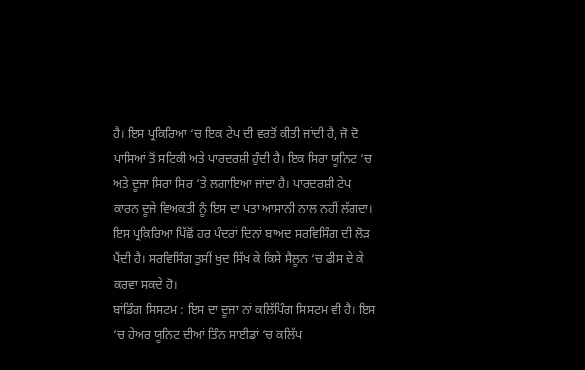ਹੈ। ਇਸ ਪ੍ਰਕਿਰਿਆ ‘ਚ ਇਕ ਟੇਪ ਦੀ ਵਰਤੋਂ ਕੀਤੀ ਜਾਂਦੀ ਹੈ, ਜੋ ਦੋ ਪਾਸਿਆਂ ਤੋਂ ਸਟਿਕੀ ਅਤੇ ਪਾਰਦਰਸ਼ੀ ਹੁੰਦੀ ਹੈ। ਇਕ ਸਿਰਾ ਯੂਨਿਟ ‘ਚ ਅਤੇ ਦੂਜਾ ਸਿਰਾ ਸਿਰ ‘ਤੇ ਲਗਾਇਆ ਜਾਂਦਾ ਹੈ। ਪਾਰਦਰਸ਼ੀ ਟੇਪ ਕਾਰਨ ਦੂਜੇ ਵਿਅਕਤੀ ਨੂੰ ਇਸ ਦਾ ਪਤਾ ਆਸਾਨੀ ਨਾਲ ਨਹੀਂ ਲੱਗਦਾ।
ਇਸ ਪ੍ਰਕਿਰਿਆ ਪਿੱਛੋਂ ਹਰ ਪੰਦਰਾਂ ਦਿਨਾਂ ਬਾਅਦ ਸਰਵਿਸਿੰਗ ਦੀ ਲੋੜ ਪੈਂਦੀ ਹੈ। ਸਰਵਿਸਿੰਗ ਤੁਸੀਂ ਖੁਦ ਸਿੱਖ ਕੇ ਕਿਸੇ ਸੈਲੂਨ ‘ਚ ਫੀਸ ਦੇ ਕੇ ਕਰਵਾ ਸਕਦੇ ਹੋ।
ਬਾਂਡਿੰਗ ਸਿਸਟਮ : ਇਸ ਦਾ ਦੂਜਾ ਨਾਂ ਕਲਿੱਪਿੰਗ ਸਿਸਟਮ ਵੀ ਹੈ। ਇਸ ‘ਚ ਹੇਅਰ ਯੂਨਿਟ ਦੀਆਂ ਤਿੰਨ ਸਾਈਡਾਂ ‘ਚ ਕਲਿੱਪ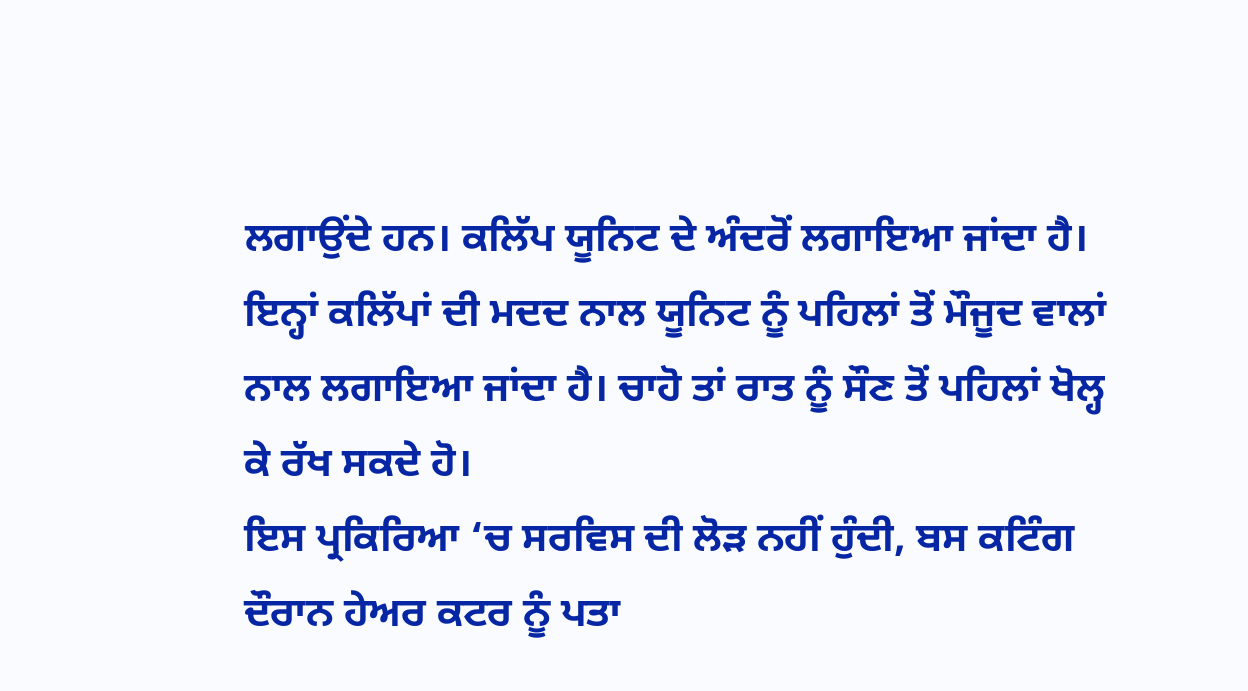ਲਗਾਉਂਦੇ ਹਨ। ਕਲਿੱਪ ਯੂਨਿਟ ਦੇ ਅੰਦਰੋਂ ਲਗਾਇਆ ਜਾਂਦਾ ਹੈ। ਇਨ੍ਹਾਂ ਕਲਿੱਪਾਂ ਦੀ ਮਦਦ ਨਾਲ ਯੂਨਿਟ ਨੂੰ ਪਹਿਲਾਂ ਤੋਂ ਮੌਜੂਦ ਵਾਲਾਂ ਨਾਲ ਲਗਾਇਆ ਜਾਂਦਾ ਹੈ। ਚਾਹੋ ਤਾਂ ਰਾਤ ਨੂੰ ਸੌਣ ਤੋਂ ਪਹਿਲਾਂ ਖੋਲ੍ਹ ਕੇ ਰੱਖ ਸਕਦੇ ਹੋ।
ਇਸ ਪ੍ਰਕਿਰਿਆ ‘ਚ ਸਰਵਿਸ ਦੀ ਲੋੜ ਨਹੀਂ ਹੁੰਦੀ, ਬਸ ਕਟਿੰਗ ਦੌਰਾਨ ਹੇਅਰ ਕਟਰ ਨੂੰ ਪਤਾ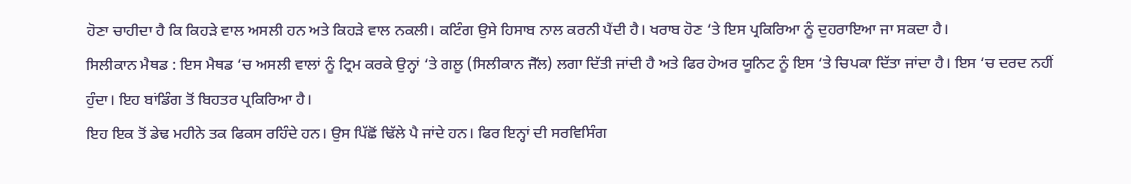ਹੋਣਾ ਚਾਹੀਦਾ ਹੈ ਕਿ ਕਿਹੜੇ ਵਾਲ ਅਸਲੀ ਹਨ ਅਤੇ ਕਿਹੜੇ ਵਾਲ ਨਕਲੀ। ਕਟਿੰਗ ਉਸੇ ਹਿਸਾਬ ਨਾਲ ਕਰਨੀ ਪੈਂਦੀ ਹੈ। ਖਰਾਬ ਹੋਣ ‘ਤੇ ਇਸ ਪ੍ਰਕਿਰਿਆ ਨੂੰ ਦੁਹਰਾਇਆ ਜਾ ਸਕਦਾ ਹੈ।
ਸਿਲੀਕਾਨ ਮੈਥਡ : ਇਸ ਮੈਥਡ ‘ਚ ਅਸਲੀ ਵਾਲਾਂ ਨੂੰ ਟ੍ਰਿਮ ਕਰਕੇ ਉਨ੍ਹਾਂ ‘ਤੇ ਗਲੂ (ਸਿਲੀਕਾਨ ਜੈੱਲ) ਲਗਾ ਦਿੱਤੀ ਜਾਂਦੀ ਹੈ ਅਤੇ ਫਿਰ ਹੇਅਰ ਯੂਨਿਟ ਨੂੰ ਇਸ ‘ਤੇ ਚਿਪਕਾ ਦਿੱਤਾ ਜਾਂਦਾ ਹੈ। ਇਸ ‘ਚ ਦਰਦ ਨਹੀਂ ਹੁੰਦਾ। ਇਹ ਬਾਂਡਿੰਗ ਤੋਂ ਬਿਹਤਰ ਪ੍ਰਕਿਰਿਆ ਹੈ।
ਇਹ ਇਕ ਤੋਂ ਡੇਢ ਮਹੀਨੇ ਤਕ ਫਿਕਸ ਰਹਿੰਦੇ ਹਨ। ਉਸ ਪਿੱਛੋਂ ਢਿੱਲੇ ਪੈ ਜਾਂਦੇ ਹਨ। ਫਿਰ ਇਨ੍ਹਾਂ ਦੀ ਸਰਵਿਸਿੰਗ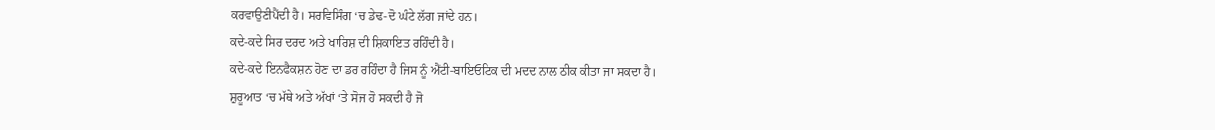ਕਰਵਾਉਣੀਪੈਂਦੀ ਹੈ। ਸਰਵਿਸਿੰਗ ‘ਚ ਡੇਢ-ਦੋ ਘੰਟੇ ਲੱਗ ਜਾਂਦੇ ਹਨ।
ਕਦੇ-ਕਦੇ ਸਿਰ ਦਰਦ ਅਤੇ ਖਾਰਿਸ਼ ਦੀ ਸ਼ਿਕਾਇਤ ਰਹਿੰਦੀ ਹੈ।
ਕਦੇ-ਕਦੇ ਇਨਫੈਕਸ਼ਨ ਹੋਣ ਦਾ ਡਰ ਰਹਿੰਦਾ ਹੈ ਜਿਸ ਨੂੰ ਐਂਟੀ-ਬਾਇਓਟਿਕ ਦੀ ਮਦਦ ਨਾਲ ਠੀਕ ਕੀਤਾ ਜਾ ਸਕਦਾ ਹੈ।
ਸ਼ੁਰੂਆਤ ‘ਚ ਮੱਥੇ ਅਤੇ ਅੱਖਾਂ ‘ਤੇ ਸੋਜ ਹੋ ਸਕਦੀ ਹੈ ਜੋ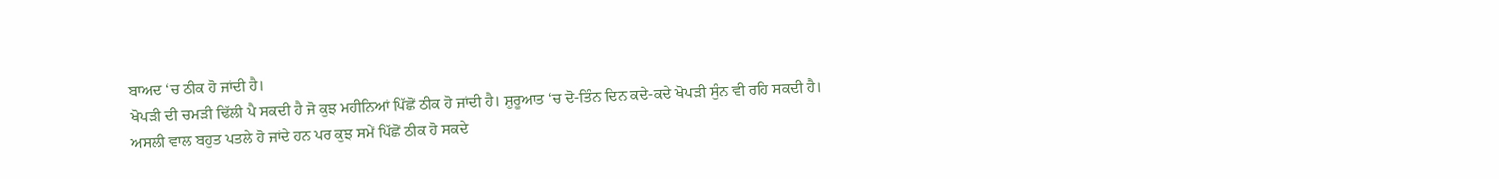ਬਾਅਦ ‘ਚ ਠੀਕ ਹੋ ਜਾਂਦੀ ਹੈ।
ਖੋਪੜੀ ਦੀ ਚਮੜੀ ਢਿੱਲੀ ਪੈ ਸਕਦੀ ਹੈ ਜੋ ਕੁਝ ਮਹੀਨਿਆਂ ਪਿੱਛੋਂ ਠੀਕ ਹੋ ਜਾਂਦੀ ਹੈ। ਸ਼ੁਰੂਆਤ ‘ਚ ਦੋ-ਤਿੰਨ ਦਿਨ ਕਦੇ-ਕਦੇ ਖੋਪੜੀ ਸੁੰਨ ਵੀ ਰਹਿ ਸਕਦੀ ਹੈ।
ਅਸਲੀ ਵਾਲ ਬਹੁਤ ਪਤਲੇ ਹੋ ਜਾਂਦੇ ਹਨ ਪਰ ਕੁਝ ਸਮੇਂ ਪਿੱਛੋਂ ਠੀਕ ਹੋ ਸਕਦੇ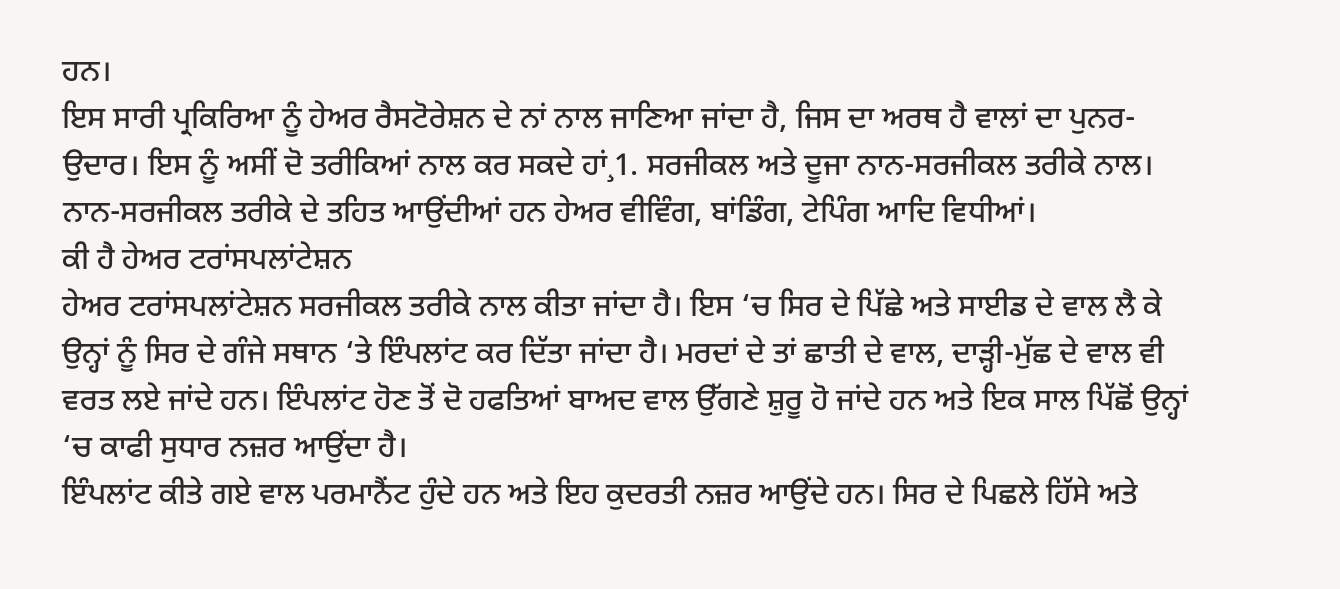ਹਨ।
ਇਸ ਸਾਰੀ ਪ੍ਰਕਿਰਿਆ ਨੂੰ ਹੇਅਰ ਰੈਸਟੋਰੇਸ਼ਨ ਦੇ ਨਾਂ ਨਾਲ ਜਾਣਿਆ ਜਾਂਦਾ ਹੈ, ਜਿਸ ਦਾ ਅਰਥ ਹੈ ਵਾਲਾਂ ਦਾ ਪੁਨਰ-ਉਦਾਰ। ਇਸ ਨੂੰ ਅਸੀਂ ਦੋ ਤਰੀਕਿਆਂ ਨਾਲ ਕਰ ਸਕਦੇ ਹਾਂ¸1. ਸਰਜੀਕਲ ਅਤੇ ਦੂਜਾ ਨਾਨ-ਸਰਜੀਕਲ ਤਰੀਕੇ ਨਾਲ। ਨਾਨ-ਸਰਜੀਕਲ ਤਰੀਕੇ ਦੇ ਤਹਿਤ ਆਉਂਦੀਆਂ ਹਨ ਹੇਅਰ ਵੀਵਿੰਗ, ਬਾਂਡਿੰਗ, ਟੇਪਿੰਗ ਆਦਿ ਵਿਧੀਆਂ।
ਕੀ ਹੈ ਹੇਅਰ ਟਰਾਂਸਪਲਾਂਟੇਸ਼ਨ
ਹੇਅਰ ਟਰਾਂਸਪਲਾਂਟੇਸ਼ਨ ਸਰਜੀਕਲ ਤਰੀਕੇ ਨਾਲ ਕੀਤਾ ਜਾਂਦਾ ਹੈ। ਇਸ ‘ਚ ਸਿਰ ਦੇ ਪਿੱਛੇ ਅਤੇ ਸਾਈਡ ਦੇ ਵਾਲ ਲੈ ਕੇ ਉਨ੍ਹਾਂ ਨੂੰ ਸਿਰ ਦੇ ਗੰਜੇ ਸਥਾਨ ‘ਤੇ ਇੰਪਲਾਂਟ ਕਰ ਦਿੱਤਾ ਜਾਂਦਾ ਹੈ। ਮਰਦਾਂ ਦੇ ਤਾਂ ਛਾਤੀ ਦੇ ਵਾਲ, ਦਾੜ੍ਹੀ-ਮੁੱਛ ਦੇ ਵਾਲ ਵੀ ਵਰਤ ਲਏ ਜਾਂਦੇ ਹਨ। ਇੰਪਲਾਂਟ ਹੋਣ ਤੋਂ ਦੋ ਹਫਤਿਆਂ ਬਾਅਦ ਵਾਲ ਉੱਗਣੇ ਸ਼ੁਰੂ ਹੋ ਜਾਂਦੇ ਹਨ ਅਤੇ ਇਕ ਸਾਲ ਪਿੱਛੋਂ ਉਨ੍ਹਾਂ ‘ਚ ਕਾਫੀ ਸੁਧਾਰ ਨਜ਼ਰ ਆਉਂਦਾ ਹੈ।
ਇੰਪਲਾਂਟ ਕੀਤੇ ਗਏ ਵਾਲ ਪਰਮਾਨੈਂਟ ਹੁੰਦੇ ਹਨ ਅਤੇ ਇਹ ਕੁਦਰਤੀ ਨਜ਼ਰ ਆਉਂਦੇ ਹਨ। ਸਿਰ ਦੇ ਪਿਛਲੇ ਹਿੱਸੇ ਅਤੇ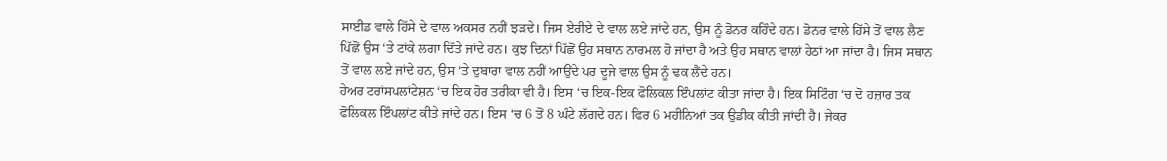ਸਾਈਡ ਵਾਲੇ ਹਿੱਸੇ ਦੇ ਵਾਲ ਅਕਸਰ ਨਹੀਂ ਝੜਦੇ। ਜਿਸ ਏਰੀਏ ਦੇ ਵਾਲ ਲਏ ਜਾਂਦੇ ਹਨ, ਉਸ ਨੂੰ ਡੋਨਰ ਕਹਿੰਦੇ ਹਨ। ਡੋਨਰ ਵਾਲੇ ਹਿੱਸੇ ਤੋਂ ਵਾਲ ਲੈਣ ਪਿੱਛੋਂ ਉਸ ‘ਤੇ ਟਾਂਕੇ ਲਗਾ ਦਿੱਤੇ ਜਾਂਦੇ ਹਨ। ਕੁਝ ਦਿਨਾਂ ਪਿੱਛੋਂ ਉਹ ਸਥਾਨ ਨਾਰਮਲ ਹੋ ਜਾਂਦਾ ਹੈ ਅਤੇ ਉਹ ਸਥਾਨ ਵਾਲਾਂ ਹੇਠਾਂ ਆ ਜਾਂਦਾ ਹੈ। ਜਿਸ ਸਥਾਨ ਤੋਂ ਵਾਲ ਲਏ ਜਾਂਦੇ ਹਨ, ਉਸ ‘ਤੇ ਦੁਬਾਰਾ ਵਾਲ ਨਹੀਂ ਆਉਂਦੇ ਪਰ ਦੂਜੇ ਵਾਲ ਉਸ ਨੂੰ ਢਕ ਲੈਂਦੇ ਹਨ।
ਹੇਅਰ ਟਰਾਂਸਪਲਾਂਟੇਸ਼ਨ ‘ਚ ਇਕ ਹੋਰ ਤਰੀਕਾ ਵੀ ਹੈ। ਇਸ ‘ਚ ਇਕ-ਇਕ ਫੋਲਿਕਲ ਇੰਪਲਾਂਟ ਕੀਤਾ ਜਾਂਦਾ ਹੈ। ਇਕ ਸਿਟਿੰਗ ‘ਚ ਦੋ ਹਜ਼ਾਰ ਤਕ ਫੋਲਿਕਲ ਇੰਪਲਾਂਟ ਕੀਤੇ ਜਾਂਦੇ ਹਨ। ਇਸ ‘ਚ 6 ਤੋਂ 8 ਘੰਟੇ ਲੱਗਦੇ ਹਨ। ਫਿਰ 6 ਮਹੀਨਿਆਂ ਤਕ ਉਡੀਕ ਕੀਤੀ ਜਾਂਦੀ ਹੈ। ਜੇਕਰ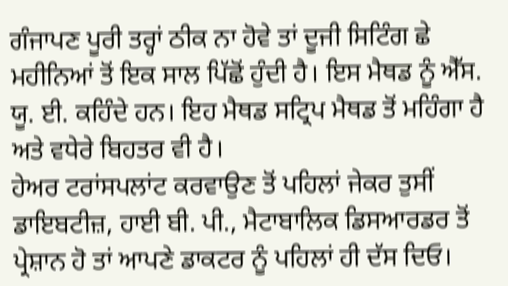ਗੰਜਾਪਣ ਪੂਰੀ ਤਰ੍ਹਾਂ ਠੀਕ ਨਾ ਹੋਵੇ ਤਾਂ ਦੂਜੀ ਸਿਟਿੰਗ ਛੇ ਮਹੀਨਿਆਂ ਤੋਂ ਇਕ ਸਾਲ ਪਿੱਛੋਂ ਹੁੰਦੀ ਹੈ। ਇਸ ਮੈਥਡ ਨੂੰ ਐੱਸ. ਯੂ. ਈ. ਕਹਿੰਦੇ ਹਨ। ਇਹ ਮੈਥਡ ਸਟ੍ਰਿਪ ਮੈਥਡ ਤੋਂ ਮਹਿੰਗਾ ਹੈ ਅਤੇ ਵਧੇਰੇ ਬਿਹਤਰ ਵੀ ਹੈ।
ਹੇਅਰ ਟਰਾਂਸਪਲਾਂਟ ਕਰਵਾਉਣ ਤੋਂ ਪਹਿਲਾਂ ਜੇਕਰ ਤੁਸੀਂ ਡਾਇਬਟੀਜ਼, ਹਾਈ ਬੀ. ਪੀ., ਮੈਟਾਬਾਲਿਕ ਡਿਸਆਰਡਰ ਤੋਂ ਪ੍ਰੇਸ਼ਾਨ ਹੋ ਤਾਂ ਆਪਣੇ ਡਾਕਟਰ ਨੂੰ ਪਹਿਲਾਂ ਹੀ ਦੱਸ ਦਿਓ।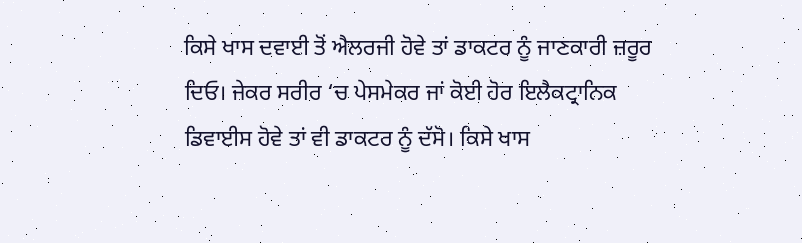ਕਿਸੇ ਖਾਸ ਦਵਾਈ ਤੋਂ ਐਲਰਜੀ ਹੋਵੇ ਤਾਂ ਡਾਕਟਰ ਨੂੰ ਜਾਣਕਾਰੀ ਜ਼ਰੂਰ ਦਿਓ। ਜੇਕਰ ਸਰੀਰ ‘ਚ ਪੇਸਮੇਕਰ ਜਾਂ ਕੋਈ ਹੋਰ ਇਲੈਕਟ੍ਰਾਨਿਕ ਡਿਵਾਈਸ ਹੋਵੇ ਤਾਂ ਵੀ ਡਾਕਟਰ ਨੂੰ ਦੱਸੋ। ਕਿਸੇ ਖਾਸ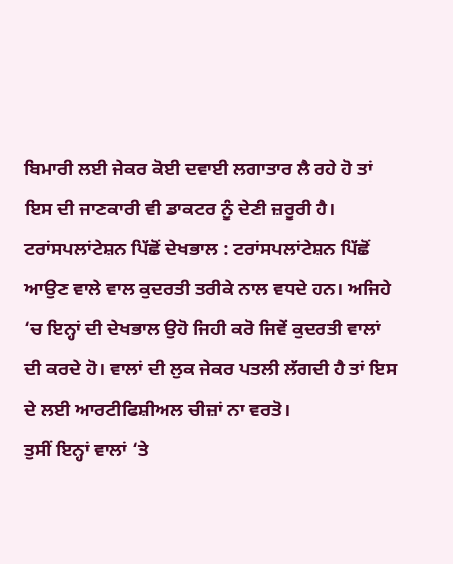ਬਿਮਾਰੀ ਲਈ ਜੇਕਰ ਕੋਈ ਦਵਾਈ ਲਗਾਤਾਰ ਲੈ ਰਹੇ ਹੋ ਤਾਂ ਇਸ ਦੀ ਜਾਣਕਾਰੀ ਵੀ ਡਾਕਟਰ ਨੂੰ ਦੇਣੀ ਜ਼ਰੂਰੀ ਹੈ।
ਟਰਾਂਸਪਲਾਂਟੇਸ਼ਨ ਪਿੱਛੋਂ ਦੇਖਭਾਲ : ਟਰਾਂਸਪਲਾਂਟੇਸ਼ਨ ਪਿੱਛੋਂ ਆਉਣ ਵਾਲੇ ਵਾਲ ਕੁਦਰਤੀ ਤਰੀਕੇ ਨਾਲ ਵਧਦੇ ਹਨ। ਅਜਿਹੇ ‘ਚ ਇਨ੍ਹਾਂ ਦੀ ਦੇਖਭਾਲ ਉਹੋ ਜਿਹੀ ਕਰੋ ਜਿਵੇਂ ਕੁਦਰਤੀ ਵਾਲਾਂ ਦੀ ਕਰਦੇ ਹੋ। ਵਾਲਾਂ ਦੀ ਲੁਕ ਜੇਕਰ ਪਤਲੀ ਲੱਗਦੀ ਹੈ ਤਾਂ ਇਸ ਦੇ ਲਈ ਆਰਟੀਫਿਸ਼ੀਅਲ ਚੀਜ਼ਾਂ ਨਾ ਵਰਤੋ।
ਤੁਸੀਂ ਇਨ੍ਹਾਂ ਵਾਲਾਂ ‘ਤੇ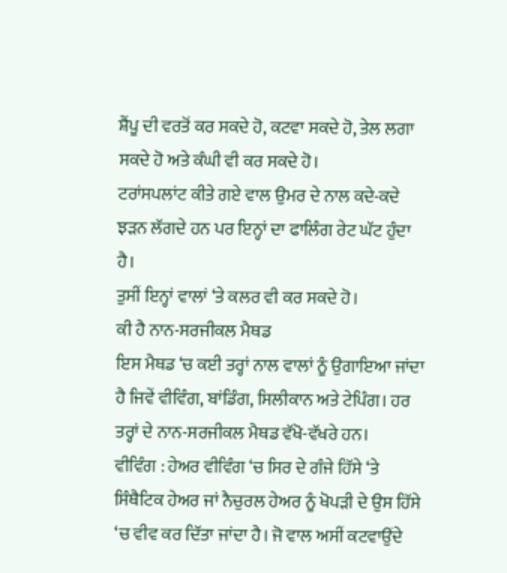ਸ਼ੈਂਪੂ ਦੀ ਵਰਤੋਂ ਕਰ ਸਕਦੇ ਹੋ, ਕਟਵਾ ਸਕਦੇ ਹੋ, ਤੇਲ ਲਗਾ ਸਕਦੇ ਹੋ ਅਤੇ ਕੰਘੀ ਵੀ ਕਰ ਸਕਦੇ ਹੋ।
ਟਰਾਂਸਪਲਾਂਟ ਕੀਤੇ ਗਏ ਵਾਲ ਉਮਰ ਦੇ ਨਾਲ ਕਦੇ-ਕਦੇ ਝੜਨ ਲੱਗਦੇ ਹਨ ਪਰ ਇਨ੍ਹਾਂ ਦਾ ਫਾਲਿੰਗ ਰੇਟ ਘੱਟ ਹੁੰਦਾ ਹੈ।
ਤੁਸੀਂ ਇਨ੍ਹਾਂ ਵਾਲਾਂ ‘ਤੇ ਕਲਰ ਵੀ ਕਰ ਸਕਦੇ ਹੋ।
ਕੀ ਹੈ ਨਾਨ-ਸਰਜੀਕਲ ਮੈਥਡ
ਇਸ ਮੈਥਡ ‘ਚ ਕਈ ਤਰ੍ਹਾਂ ਨਾਲ ਵਾਲਾਂ ਨੂੰ ਉਗਾਇਆ ਜਾਂਦਾ ਹੈ ਜਿਵੇਂ ਵੀਵਿੰਗ, ਬਾਂਡਿੰਗ, ਸਿਲੀਕਾਨ ਅਤੇ ਟੇਪਿੰਗ। ਹਰ ਤਰ੍ਹਾਂ ਦੇ ਨਾਨ-ਸਰਜੀਕਲ ਮੈਥਡ ਵੱਖੋ-ਵੱਖਰੇ ਹਨ।
ਵੀਵਿੰਗ : ਹੇਅਰ ਵੀਵਿੰਗ ‘ਚ ਸਿਰ ਦੇ ਗੰਜੇ ਹਿੱਸੇ ‘ਤੇ ਸਿੰਥੈਟਿਕ ਹੇਅਰ ਜਾਂ ਨੈਚੁਰਲ ਹੇਅਰ ਨੂੰ ਖੋਪੜੀ ਦੇ ਉਸ ਹਿੱਸੇ ‘ਚ ਵੀਵ ਕਰ ਦਿੱਤਾ ਜਾਂਦਾ ਹੈ। ਜੋ ਵਾਲ ਅਸੀਂ ਕਟਵਾਉਂਦੇ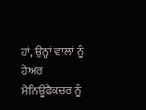ਹਾਂ, ਉਨ੍ਹਾਂ ਵਾਲਾਂ ਨੂੰ ਹੇਅਰ ਮੈਨਿਊਫੈਕਚਰ ਨੂੰ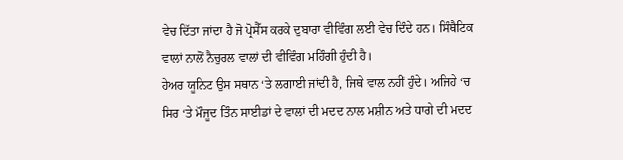ਵੇਚ ਦਿੱਤਾ ਜਾਂਦਾ ਹੈ ਜੋ ਪ੍ਰੋਸੈੱਸ ਕਰਕੇ ਦੁਬਾਰਾ ਵੀਵਿੰਗ ਲਈ ਵੇਚ ਦਿੰਦੇ ਹਨ। ਸਿੰਥੈਟਿਕ ਵਾਲਾਂ ਨਾਲੋਂ ਨੈਚੁਰਲ ਵਾਲਾਂ ਦੀ ਵੀਵਿੰਗ ਮਹਿੰਗੀ ਹੁੰਦੀ ਹੈ।
ਹੇਅਰ ਯੂਨਿਟ ਉਸ ਸਥਾਨ ‘ਤੇ ਲਗਾਈ ਜਾਂਦੀ ਹੈ, ਜਿਥੇ ਵਾਲ ਨਹੀਂ ਹੁੰਦੇ। ਅਜਿਹੇ ‘ਚ ਸਿਰ ‘ਤੇ ਮੌਜੂਦ ਤਿੰਨ ਸਾਈਡਾਂ ਦੇ ਵਾਲਾਂ ਦੀ ਮਦਦ ਨਾਲ ਮਸ਼ੀਨ ਅਤੇ ਧਾਗੇ ਦੀ ਮਦਦ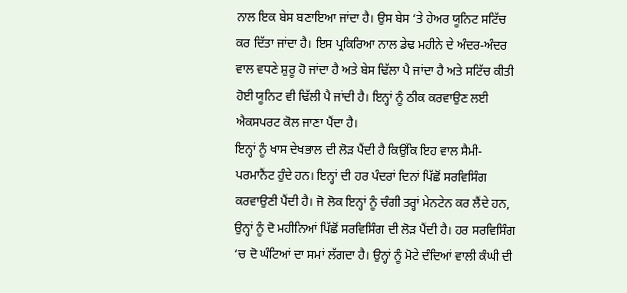ਨਾਲ ਇਕ ਬੇਸ ਬਣਾਇਆ ਜਾਂਦਾ ਹੈ। ਉਸ ਬੇਸ ‘ਤੇ ਹੇਅਰ ਯੂਨਿਟ ਸਟਿੱਚ ਕਰ ਦਿੱਤਾ ਜਾਂਦਾ ਹੈ। ਇਸ ਪ੍ਰਕਿਰਿਆ ਨਾਲ ਡੇਢ ਮਹੀਨੇ ਦੇ ਅੰਦਰ-ਅੰਦਰ ਵਾਲ ਵਧਣੇ ਸ਼ੁਰੂ ਹੋ ਜਾਂਦਾ ਹੈ ਅਤੇ ਬੇਸ ਢਿੱਲਾ ਪੈ ਜਾਂਦਾ ਹੈ ਅਤੇ ਸਟਿੱਚ ਕੀਤੀ ਹੋਈ ਯੂਨਿਟ ਵੀ ਢਿੱਲੀ ਪੈ ਜਾਂਦੀ ਹੈ। ਇਨ੍ਹਾਂ ਨੂੰ ਠੀਕ ਕਰਵਾਉਣ ਲਈ ਐਕਸਪਰਟ ਕੋਲ ਜਾਣਾ ਪੈਂਦਾ ਹੈ।
ਇਨ੍ਹਾਂ ਨੂੰ ਖਾਸ ਦੇਖਭਾਲ ਦੀ ਲੋੜ ਪੈਂਦੀ ਹੈ ਕਿਉਂਕਿ ਇਹ ਵਾਲ ਸੈਮੀ-ਪਰਮਾਨੈਂਟ ਹੁੰਦੇ ਹਨ। ਇਨ੍ਹਾਂ ਦੀ ਹਰ ਪੰਦਰਾਂ ਦਿਨਾਂ ਪਿੱਛੋਂ ਸਰਵਿਸਿੰਗ ਕਰਵਾਉਣੀ ਪੈਂਦੀ ਹੈ। ਜੋ ਲੋਕ ਇਨ੍ਹਾਂ ਨੂੰ ਚੰਗੀ ਤਰ੍ਹਾਂ ਮੇਨਟੇਨ ਕਰ ਲੈਂਦੇ ਹਨ, ਉਨ੍ਹਾਂ ਨੂੰ ਦੋ ਮਹੀਨਿਆਂ ਪਿੱਛੋਂ ਸਰਵਿਸਿੰਗ ਦੀ ਲੋੜ ਪੈਂਦੀ ਹੈ। ਹਰ ਸਰਵਿਸਿੰਗ ‘ਚ ਦੋ ਘੰਟਿਆਂ ਦਾ ਸਮਾਂ ਲੱਗਦਾ ਹੈ। ਉਨ੍ਹਾਂ ਨੂੰ ਮੋਟੇ ਦੰਦਿਆਂ ਵਾਲੀ ਕੰਘੀ ਦੀ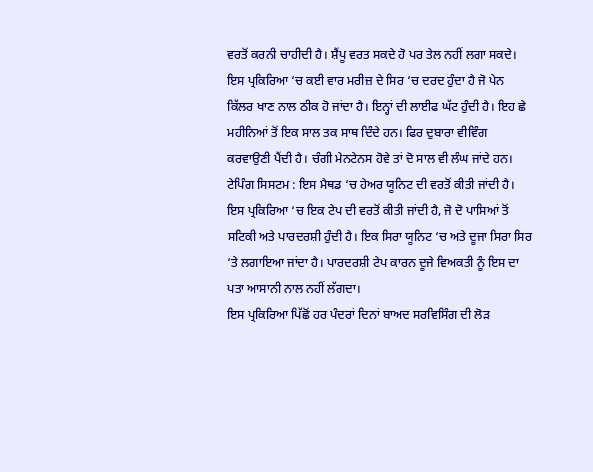ਵਰਤੋਂ ਕਰਨੀ ਚਾਹੀਦੀ ਹੈ। ਸ਼ੈਂਪੂ ਵਰਤ ਸਕਦੇ ਹੋ ਪਰ ਤੇਲ ਨਹੀਂ ਲਗਾ ਸਕਦੇ।
ਇਸ ਪ੍ਰਕਿਰਿਆ ‘ਚ ਕਈ ਵਾਰ ਮਰੀਜ਼ ਦੇ ਸਿਰ ‘ਚ ਦਰਦ ਹੁੰਦਾ ਹੈ ਜੋ ਪੇਨ ਕਿੱਲਰ ਖਾਣ ਨਾਲ ਠੀਕ ਹੋ ਜਾਂਦਾ ਹੈ। ਇਨ੍ਹਾਂ ਦੀ ਲਾਈਫ ਘੱਟ ਹੁੰਦੀ ਹੈ। ਇਹ ਛੇ ਮਹੀਨਿਆਂ ਤੋਂ ਇਕ ਸਾਲ ਤਕ ਸਾਥ ਦਿੰਦੇ ਹਨ। ਫਿਰ ਦੁਬਾਰਾ ਵੀਵਿੰਗ ਕਰਵਾਉਣੀ ਪੈਂਦੀ ਹੈ। ਚੰਗੀ ਮੇਨਟੇਨਸ ਹੋਵੇ ਤਾਂ ਦੋ ਸਾਲ ਵੀ ਲੰਘ ਜਾਂਦੇ ਹਨ।
ਟੇਪਿੰਗ ਸਿਸਟਮ : ਇਸ ਮੈਥਡ ‘ਚ ਹੇਅਰ ਯੂਨਿਟ ਦੀ ਵਰਤੋਂ ਕੀਤੀ ਜਾਂਦੀ ਹੈ। ਇਸ ਪ੍ਰਕਿਰਿਆ ‘ਚ ਇਕ ਟੇਪ ਦੀ ਵਰਤੋਂ ਕੀਤੀ ਜਾਂਦੀ ਹੈ, ਜੋ ਦੋ ਪਾਸਿਆਂ ਤੋਂ ਸਟਿਕੀ ਅਤੇ ਪਾਰਦਰਸ਼ੀ ਹੁੰਦੀ ਹੈ। ਇਕ ਸਿਰਾ ਯੂਨਿਟ ‘ਚ ਅਤੇ ਦੂਜਾ ਸਿਰਾ ਸਿਰ ‘ਤੇ ਲਗਾਇਆ ਜਾਂਦਾ ਹੈ। ਪਾਰਦਰਸ਼ੀ ਟੇਪ ਕਾਰਨ ਦੂਜੇ ਵਿਅਕਤੀ ਨੂੰ ਇਸ ਦਾ ਪਤਾ ਆਸਾਨੀ ਨਾਲ ਨਹੀਂ ਲੱਗਦਾ।
ਇਸ ਪ੍ਰਕਿਰਿਆ ਪਿੱਛੋਂ ਹਰ ਪੰਦਰਾਂ ਦਿਨਾਂ ਬਾਅਦ ਸਰਵਿਸਿੰਗ ਦੀ ਲੋੜ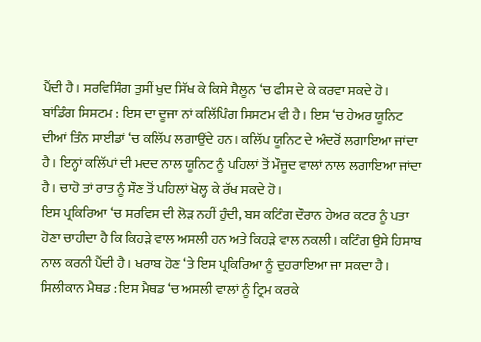ਪੈਂਦੀ ਹੈ। ਸਰਵਿਸਿੰਗ ਤੁਸੀਂ ਖੁਦ ਸਿੱਖ ਕੇ ਕਿਸੇ ਸੈਲੂਨ ‘ਚ ਫੀਸ ਦੇ ਕੇ ਕਰਵਾ ਸਕਦੇ ਹੋ।
ਬਾਂਡਿੰਗ ਸਿਸਟਮ : ਇਸ ਦਾ ਦੂਜਾ ਨਾਂ ਕਲਿੱਪਿੰਗ ਸਿਸਟਮ ਵੀ ਹੈ। ਇਸ ‘ਚ ਹੇਅਰ ਯੂਨਿਟ ਦੀਆਂ ਤਿੰਨ ਸਾਈਡਾਂ ‘ਚ ਕਲਿੱਪ ਲਗਾਉਂਦੇ ਹਨ। ਕਲਿੱਪ ਯੂਨਿਟ ਦੇ ਅੰਦਰੋਂ ਲਗਾਇਆ ਜਾਂਦਾ ਹੈ। ਇਨ੍ਹਾਂ ਕਲਿੱਪਾਂ ਦੀ ਮਦਦ ਨਾਲ ਯੂਨਿਟ ਨੂੰ ਪਹਿਲਾਂ ਤੋਂ ਮੌਜੂਦ ਵਾਲਾਂ ਨਾਲ ਲਗਾਇਆ ਜਾਂਦਾ ਹੈ। ਚਾਹੋ ਤਾਂ ਰਾਤ ਨੂੰ ਸੌਣ ਤੋਂ ਪਹਿਲਾਂ ਖੋਲ੍ਹ ਕੇ ਰੱਖ ਸਕਦੇ ਹੋ।
ਇਸ ਪ੍ਰਕਿਰਿਆ ‘ਚ ਸਰਵਿਸ ਦੀ ਲੋੜ ਨਹੀਂ ਹੁੰਦੀ, ਬਸ ਕਟਿੰਗ ਦੌਰਾਨ ਹੇਅਰ ਕਟਰ ਨੂੰ ਪਤਾ ਹੋਣਾ ਚਾਹੀਦਾ ਹੈ ਕਿ ਕਿਹੜੇ ਵਾਲ ਅਸਲੀ ਹਨ ਅਤੇ ਕਿਹੜੇ ਵਾਲ ਨਕਲੀ। ਕਟਿੰਗ ਉਸੇ ਹਿਸਾਬ ਨਾਲ ਕਰਨੀ ਪੈਂਦੀ ਹੈ। ਖਰਾਬ ਹੋਣ ‘ਤੇ ਇਸ ਪ੍ਰਕਿਰਿਆ ਨੂੰ ਦੁਹਰਾਇਆ ਜਾ ਸਕਦਾ ਹੈ।
ਸਿਲੀਕਾਨ ਮੈਥਡ : ਇਸ ਮੈਥਡ ‘ਚ ਅਸਲੀ ਵਾਲਾਂ ਨੂੰ ਟ੍ਰਿਮ ਕਰਕੇ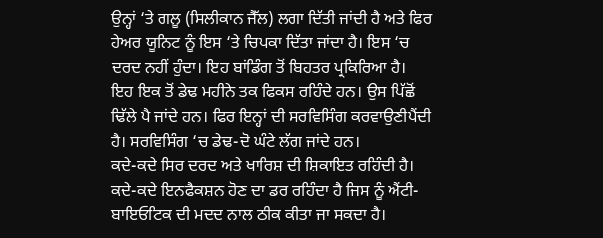ਉਨ੍ਹਾਂ ‘ਤੇ ਗਲੂ (ਸਿਲੀਕਾਨ ਜੈੱਲ) ਲਗਾ ਦਿੱਤੀ ਜਾਂਦੀ ਹੈ ਅਤੇ ਫਿਰ ਹੇਅਰ ਯੂਨਿਟ ਨੂੰ ਇਸ ‘ਤੇ ਚਿਪਕਾ ਦਿੱਤਾ ਜਾਂਦਾ ਹੈ। ਇਸ ‘ਚ ਦਰਦ ਨਹੀਂ ਹੁੰਦਾ। ਇਹ ਬਾਂਡਿੰਗ ਤੋਂ ਬਿਹਤਰ ਪ੍ਰਕਿਰਿਆ ਹੈ।
ਇਹ ਇਕ ਤੋਂ ਡੇਢ ਮਹੀਨੇ ਤਕ ਫਿਕਸ ਰਹਿੰਦੇ ਹਨ। ਉਸ ਪਿੱਛੋਂ ਢਿੱਲੇ ਪੈ ਜਾਂਦੇ ਹਨ। ਫਿਰ ਇਨ੍ਹਾਂ ਦੀ ਸਰਵਿਸਿੰਗ ਕਰਵਾਉਣੀਪੈਂਦੀ ਹੈ। ਸਰਵਿਸਿੰਗ ‘ਚ ਡੇਢ-ਦੋ ਘੰਟੇ ਲੱਗ ਜਾਂਦੇ ਹਨ।
ਕਦੇ-ਕਦੇ ਸਿਰ ਦਰਦ ਅਤੇ ਖਾਰਿਸ਼ ਦੀ ਸ਼ਿਕਾਇਤ ਰਹਿੰਦੀ ਹੈ।
ਕਦੇ-ਕਦੇ ਇਨਫੈਕਸ਼ਨ ਹੋਣ ਦਾ ਡਰ ਰਹਿੰਦਾ ਹੈ ਜਿਸ ਨੂੰ ਐਂਟੀ-ਬਾਇਓਟਿਕ ਦੀ ਮਦਦ ਨਾਲ ਠੀਕ ਕੀਤਾ ਜਾ ਸਕਦਾ ਹੈ।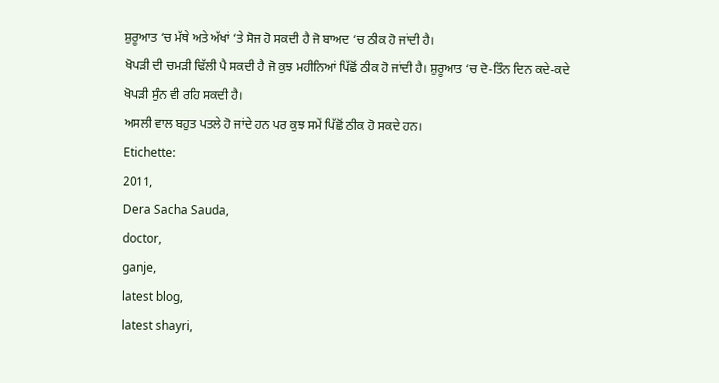ਸ਼ੁਰੂਆਤ ‘ਚ ਮੱਥੇ ਅਤੇ ਅੱਖਾਂ ‘ਤੇ ਸੋਜ ਹੋ ਸਕਦੀ ਹੈ ਜੋ ਬਾਅਦ ‘ਚ ਠੀਕ ਹੋ ਜਾਂਦੀ ਹੈ।
ਖੋਪੜੀ ਦੀ ਚਮੜੀ ਢਿੱਲੀ ਪੈ ਸਕਦੀ ਹੈ ਜੋ ਕੁਝ ਮਹੀਨਿਆਂ ਪਿੱਛੋਂ ਠੀਕ ਹੋ ਜਾਂਦੀ ਹੈ। ਸ਼ੁਰੂਆਤ ‘ਚ ਦੋ-ਤਿੰਨ ਦਿਨ ਕਦੇ-ਕਦੇ ਖੋਪੜੀ ਸੁੰਨ ਵੀ ਰਹਿ ਸਕਦੀ ਹੈ।
ਅਸਲੀ ਵਾਲ ਬਹੁਤ ਪਤਲੇ ਹੋ ਜਾਂਦੇ ਹਨ ਪਰ ਕੁਝ ਸਮੇਂ ਪਿੱਛੋਂ ਠੀਕ ਹੋ ਸਕਦੇ ਹਨ।
Etichette:
2011,
Dera Sacha Sauda,
doctor,
ganje,
latest blog,
latest shayri,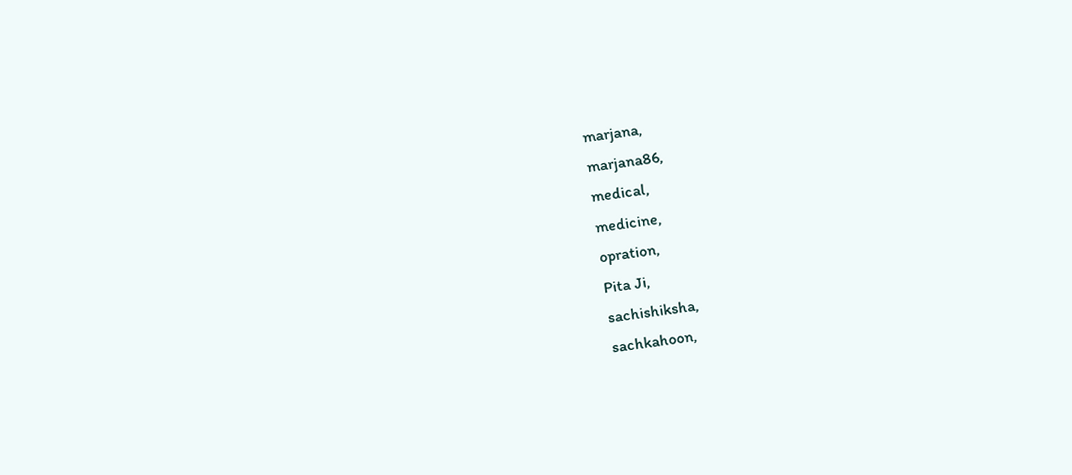marjana,
marjana86,
medical,
medicine,
opration,
Pita Ji,
sachishiksha,
sachkahoon,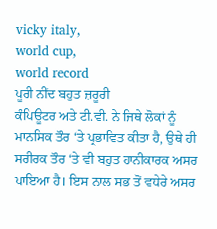vicky italy,
world cup,
world record
ਪੂਰੀ ਨੀਂਦ ਬਹੁਤ ਜ਼ਰੂਰੀ
ਕੰਪਿਊਟਰ ਅਤੇ ਟੀ.ਵੀ. ਨੇ ਜਿਥੇ ਲੋਕਾਂ ਨੂੰ ਮਾਨਸਿਕ ਤੌਰ ‘ਤੇ ਪ੍ਰਭਾਵਿਤ ਕੀਤਾ ਹੈ, ਉਥੇ ਹੀ ਸਰੀਰਕ ਤੌਰ ‘ਤੇ ਵੀ ਬਹੁਤ ਹਾਨੀਕਾਰਕ ਅਸਰ ਪਾਇਆ ਹੈ। ਇਸ ਨਾਲ ਸਭ ਤੋਂ ਵਧੇਰੇ ਅਸਰ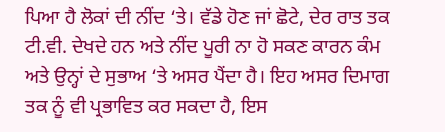ਪਿਆ ਹੈ ਲੋਕਾਂ ਦੀ ਨੀਂਦ ‘ਤੇ। ਵੱਡੇ ਹੋਣ ਜਾਂ ਛੋਟੇ, ਦੇਰ ਰਾਤ ਤਕ ਟੀ.ਵੀ. ਦੇਖਦੇ ਹਨ ਅਤੇ ਨੀਂਦ ਪੂਰੀ ਨਾ ਹੋ ਸਕਣ ਕਾਰਨ ਕੰਮ ਅਤੇ ਉਨ੍ਹਾਂ ਦੇ ਸੁਭਾਅ ‘ਤੇ ਅਸਰ ਪੈਂਦਾ ਹੈ। ਇਹ ਅਸਰ ਦਿਮਾਗ ਤਕ ਨੂੰ ਵੀ ਪ੍ਰਭਾਵਿਤ ਕਰ ਸਕਦਾ ਹੈ, ਇਸ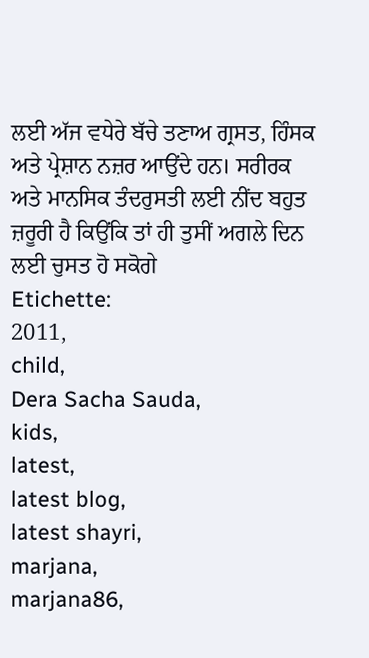ਲਈ ਅੱਜ ਵਧੇਰੇ ਬੱਚੇ ਤਣਾਅ ਗ੍ਰਸਤ, ਹਿੰਸਕ ਅਤੇ ਪ੍ਰੇਸ਼ਾਨ ਨਜ਼ਰ ਆਉਂਦੇ ਹਨ। ਸਰੀਰਕ ਅਤੇ ਮਾਨਸਿਕ ਤੰਦਰੁਸਤੀ ਲਈ ਨੀਂਦ ਬਹੁਤ ਜ਼ਰੂਰੀ ਹੈ ਕਿਉਂਕਿ ਤਾਂ ਹੀ ਤੁਸੀਂ ਅਗਲੇ ਦਿਨ ਲਈ ਚੁਸਤ ਹੋ ਸਕੋਗੇ
Etichette:
2011,
child,
Dera Sacha Sauda,
kids,
latest,
latest blog,
latest shayri,
marjana,
marjana86,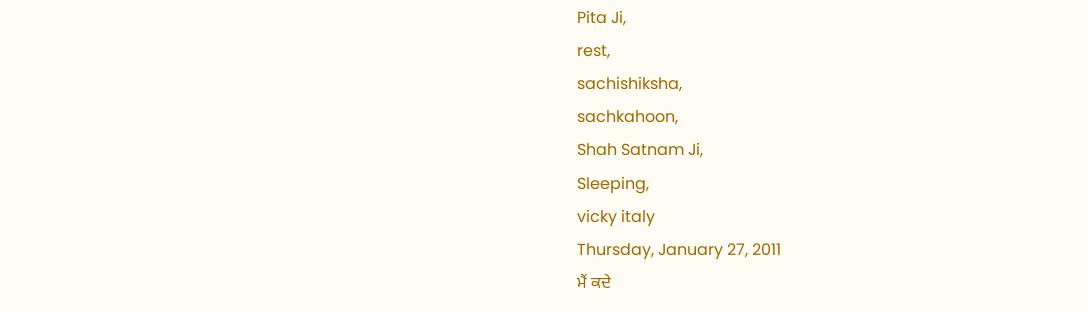Pita Ji,
rest,
sachishiksha,
sachkahoon,
Shah Satnam Ji,
Sleeping,
vicky italy
Thursday, January 27, 2011
ਮੈਂ ਕਦੇ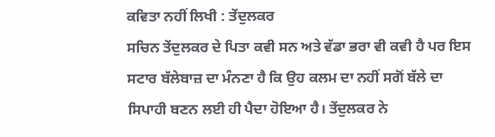ਕਵਿਤਾ ਨਹੀਂ ਲਿਖੀ : ਤੇਂਦੁਲਕਰ
ਸਚਿਨ ਤੇਂਦੁਲਕਰ ਦੇ ਪਿਤਾ ਕਵੀ ਸਨ ਅਤੇ ਵੱਡਾ ਭਰਾ ਵੀ ਕਵੀ ਹੈ ਪਰ ਇਸ ਸਟਾਰ ਬੱਲੇਬਾਜ਼ ਦਾ ਮੰਨਣਾ ਹੈ ਕਿ ਉਹ ਕਲਮ ਦਾ ਨਹੀਂ ਸਗੋਂ ਬੱਲੇ ਦਾ ਸਿਪਾਹੀ ਬਣਨ ਲਈ ਹੀ ਪੈਦਾ ਹੋਇਆ ਹੈ। ਤੇਂਦੁਲਕਰ ਨੇ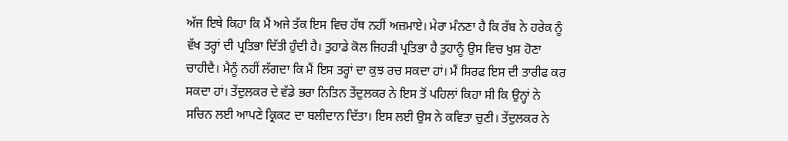ਅੱਜ ਇਥੇ ਕਿਹਾ ਕਿ ਮੈਂ ਅਜੇ ਤੱਕ ਇਸ ਵਿਚ ਹੱਥ ਨਹੀਂ ਅਜ਼ਮਾਏ। ਮੇਰਾ ਮੰਨਣਾ ਹੈ ਕਿ ਰੱਬ ਨੇ ਹਰੇਕ ਨੂੰ ਵੱਖ ਤਰ੍ਹਾਂ ਦੀ ਪ੍ਰਤਿਭਾ ਦਿੱਤੀ ਹੁੰਦੀ ਹੈ। ਤੁਹਾਡੇ ਕੋਲ ਜਿਹੜੀ ਪ੍ਰਤਿਭਾ ਹੈ ਤੁਹਾਨੂੰ ਉਸ ਵਿਚ ਖੁਸ਼ ਹੋਣਾ ਚਾਹੀਦੈ। ਮੈਨੂੰ ਨਹੀਂ ਲੱਗਦਾ ਕਿ ਮੈਂ ਇਸ ਤਰ੍ਹਾਂ ਦਾ ਕੁਝ ਰਚ ਸਕਦਾ ਹਾਂ। ਮੈਂ ਸਿਰਫ ਇਸ ਦੀ ਤਾਰੀਫ ਕਰ ਸਕਦਾ ਹਾਂ। ਤੇਂਦੁਲਕਰ ਦੇ ਵੱਡੇ ਭਰਾ ਨਿਤਿਨ ਤੇਂਦੁਲਕਰ ਨੇ ਇਸ ਤੋਂ ਪਹਿਲਾਂ ਕਿਹਾ ਸੀ ਕਿ ਉਨ੍ਹਾਂ ਨੇ ਸਚਿਨ ਲਈ ਆਪਣੇ ਕ੍ਰਿਕਟ ਦਾ ਬਲੀਦਾਨ ਦਿੱਤਾ। ਇਸ ਲਈ ਉਸ ਨੇ ਕਵਿਤਾ ਚੁਣੀ। ਤੇਂਦੁਲਕਰ ਨੇ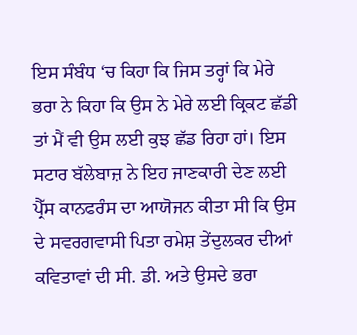ਇਸ ਸੰਬੰਧ ‘ਚ ਕਿਹਾ ਕਿ ਜਿਸ ਤਰ੍ਹਾਂ ਕਿ ਮੇਰੇ ਭਰਾ ਨੇ ਕਿਹਾ ਕਿ ਉਸ ਨੇ ਮੇਰੇ ਲਈ ਕ੍ਰਿਕਟ ਛੱਡੀ ਤਾਂ ਮੈਂ ਵੀ ਉਸ ਲਈ ਕੁਝ ਛੱਡ ਰਿਹਾ ਹਾਂ। ਇਸ ਸਟਾਰ ਬੱਲੇਬਾਜ਼ ਨੇ ਇਹ ਜਾਣਕਾਰੀ ਦੇਣ ਲਈ ਪ੍ਰੈੱਸ ਕਾਨਫਰੰਸ ਦਾ ਆਯੋਜਨ ਕੀਤਾ ਸੀ ਕਿ ਉਸ ਦੇ ਸਵਰਗਵਾਸੀ ਪਿਤਾ ਰਮੇਸ਼ ਤੇਂਦੁਲਕਰ ਦੀਆਂ ਕਵਿਤਾਵਾਂ ਦੀ ਸੀ. ਡੀ. ਅਤੇ ਉਸਦੇ ਭਰਾ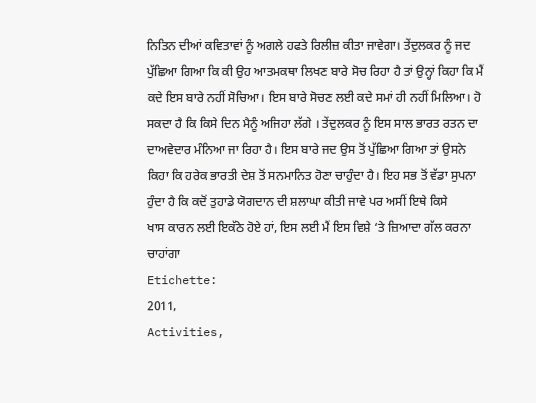ਨਿਤਿਨ ਦੀਆਂ ਕਵਿਤਾਵਾਂ ਨੂੰ ਅਗਲੇ ਹਫਤੇ ਰਿਲੀਜ਼ ਕੀਤਾ ਜਾਵੇਗਾ। ਤੇਂਦੁਲਕਰ ਨੂੰ ਜਦ ਪੁੱਛਿਆ ਗਿਆ ਕਿ ਕੀ ਉਹ ਆਤਮਕਥਾ ਲਿਖਣ ਬਾਰੇ ਸੋਚ ਰਿਹਾ ਹੈ ਤਾਂ ਉਨ੍ਹਾਂ ਕਿਹਾ ਕਿ ਮੈਂ ਕਦੇ ਇਸ ਬਾਰੇ ਨਹੀਂ ਸੋਚਿਆ। ਇਸ ਬਾਰੇ ਸੋਚਣ ਲਈ ਕਦੇ ਸਮਾਂ ਹੀ ਨਹੀਂ ਮਿਲਿਆ। ਹੋ ਸਕਦਾ ਹੈ ਕਿ ਕਿਸੇ ਦਿਨ ਮੈਨੂੰ ਅਜਿਹਾ ਲੱਗੇ । ਤੇਂਦੁਲਕਰ ਨੂੰ ਇਸ ਸਾਲ ਭਾਰਤ ਰਤਨ ਦਾ ਦਾਅਵੇਦਾਰ ਮੰਨਿਆ ਜਾ ਰਿਹਾ ਹੈ। ਇਸ ਬਾਰੇ ਜਦ ਉਸ ਤੋਂ ਪੁੱਛਿਆ ਗਿਆ ਤਾਂ ਉਸਨੇ ਕਿਹਾ ਕਿ ਹਰੇਕ ਭਾਰਤੀ ਦੇਸ਼ ਤੋਂ ਸਨਮਾਨਿਤ ਹੋਣਾ ਚਾਹੁੰਦਾ ਹੈ। ਇਹ ਸਭ ਤੋਂ ਵੱਡਾ ਸੁਪਨਾ ਹੁੰਦਾ ਹੈ ਕਿ ਕਦੋਂ ਤੁਹਾਡੇ ਯੋਗਦਾਨ ਦੀ ਸ਼ਲਾਘਾ ਕੀਤੀ ਜਾਵੇ ਪਰ ਅਸੀਂ ਇਥੇ ਕਿਸੇ
ਖਾਸ ਕਾਰਨ ਲਈ ਇਕੱਠੇ ਹੋਏ ਹਾਂ, ਇਸ ਲਈ ਮੈਂ ਇਸ ਵਿਸ਼ੇ ‘ਤੇ ਜ਼ਿਆਦਾ ਗੱਲ ਕਰਨਾ ਚਾਹਾਂਗਾ
Etichette:
2011,
Activities,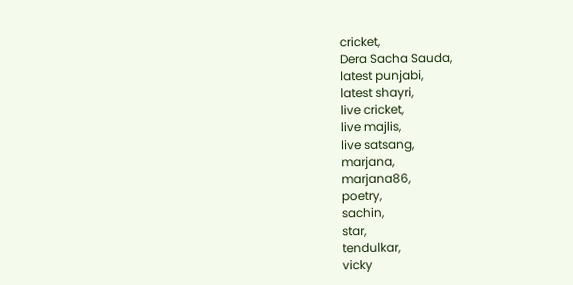cricket,
Dera Sacha Sauda,
latest punjabi,
latest shayri,
live cricket,
live majlis,
live satsang,
marjana,
marjana86,
poetry,
sachin,
star,
tendulkar,
vicky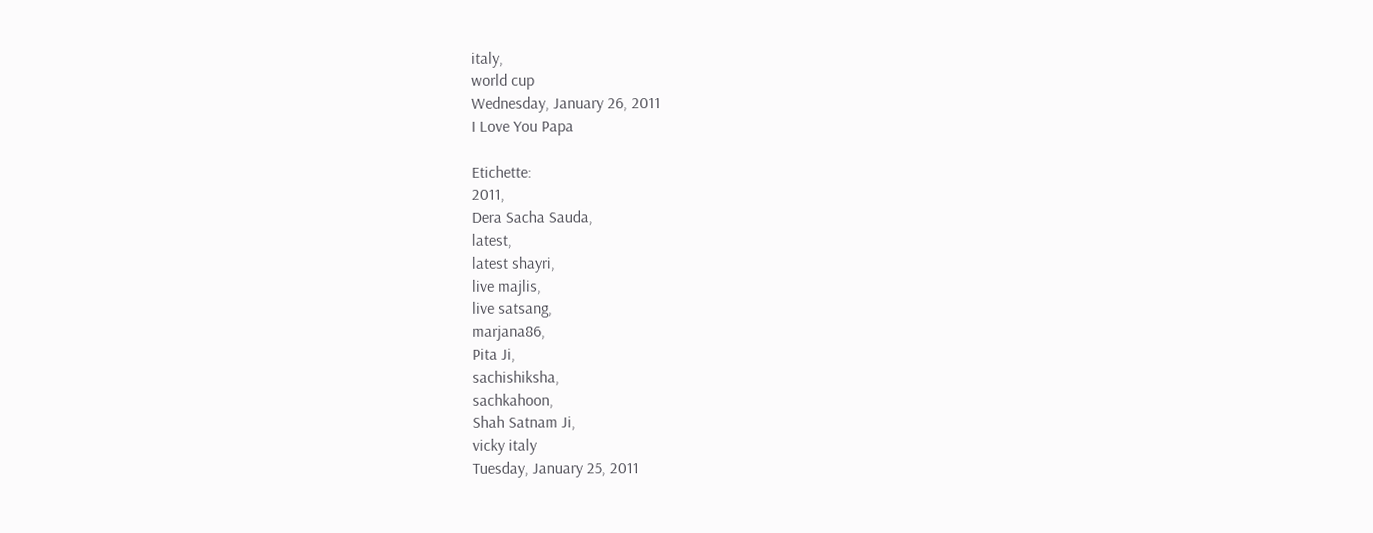italy,
world cup
Wednesday, January 26, 2011
I Love You Papa

Etichette:
2011,
Dera Sacha Sauda,
latest,
latest shayri,
live majlis,
live satsang,
marjana86,
Pita Ji,
sachishiksha,
sachkahoon,
Shah Satnam Ji,
vicky italy
Tuesday, January 25, 2011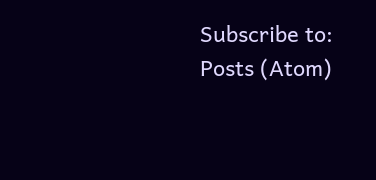Subscribe to:
Posts (Atom)